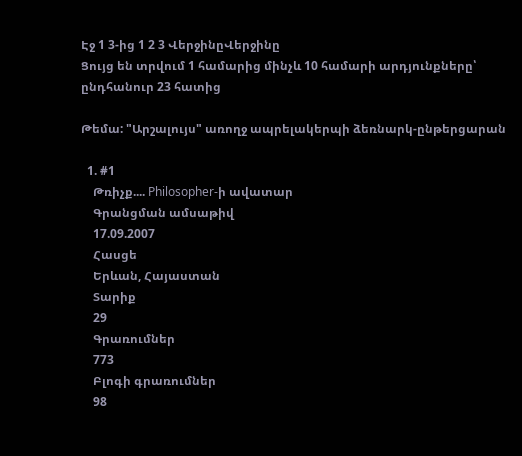Էջ 1 3-ից 1 2 3 ՎերջինըՎերջինը
Ցույց են տրվում 1 համարից մինչև 10 համարի արդյունքները՝ ընդհանուր 23 հատից

Թեմա: "Արշալույս" առողջ ապրելակերպի ձեռնարկ-ընթերցարան

  1. #1
    Թռիչք.... Philosopher-ի ավատար
    Գրանցման ամսաթիվ
    17.09.2007
    Հասցե
    Երևան, Հայաստան
    Տարիք
    29
    Գրառումներ
    773
    Բլոգի գրառումներ
    98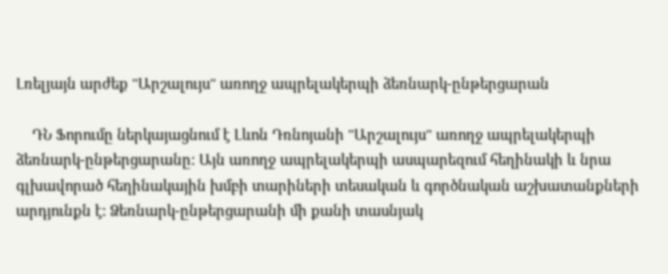Լռելյայն արժեք "Արշալույս" առողջ ապրելակերպի ձեռնարկ-ընթերցարան

    ԴՆ Ֆորումը ներկայացնում է Լևոն Դռնոյանի "Արշալույս" առողջ ապրելակերպի ձեռնարկ-ընթերցարանը: Այն առողջ ապրելակերպի ասպարեզում հեղինակի և նրա գլխավորած հեղինակային խմբի տարիների տեսական և գործնական աշխատանքների արդյունքն է: Ձեռնարկ-ընթերցարանի մի քանի տասնյակ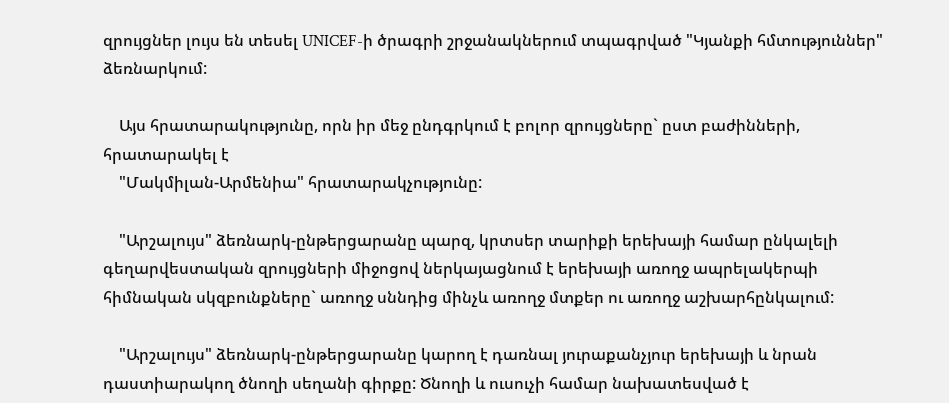զրույցներ լույս են տեսել UNICEF-ի ծրագրի շրջանակներում տպագրված "Կյանքի հմտություններ" ձեռնարկում:

    Այս հրատարակությունը, որն իր մեջ ընդգրկում է բոլոր զրույցները` ըստ բաժինների, հրատարակել է
    "Մակմիլան-Արմենիա" հրատարակչությունը:

    "Արշալույս" ձեռնարկ-ընթերցարանը պարզ, կրտսեր տարիքի երեխայի համար ընկալելի գեղարվեստական զրույցների միջոցով ներկայացնում է երեխայի առողջ ապրելակերպի հիմնական սկզբունքները` առողջ սննդից մինչև առողջ մտքեր ու առողջ աշխարհընկալում:

    "Արշալույս" ձեռնարկ-ընթերցարանը կարող է դառնալ յուրաքանչյուր երեխայի և նրան դաստիարակող ծնողի սեղանի գիրքը: Ծնողի և ուսուչի համար նախատեսված է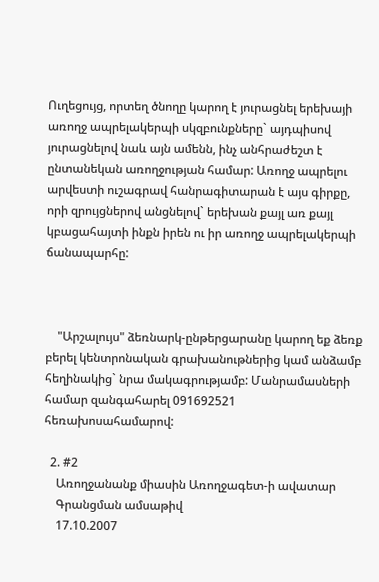Ուղեցույց, որտեղ ծնողը կարող է յուրացնել երեխայի առողջ ապրելակերպի սկզբունքները` այդպիսով յուրացնելով նաև այն ամենն, ինչ անհրաժեշտ է ընտանեկան առողջության համար: Առողջ ապրելու արվեստի ուշագրավ հանրագիտարան է այս գիրքը, որի զրույցներով անցնելով` երեխան քայլ առ քայլ կբացահայտի ինքն իրեն ու իր առողջ ապրելակերպի ճանապարհը:



    "Արշալույս" ձեռնարկ-ընթերցարանը կարող եք ձեռք բերել կենտրոնական գրախանութներից կամ անձամբ հեղինակից` նրա մակագրությամբ: Մանրամասների համար զանգահարել 091692521 հեռախոսահամարով:

  2. #2
    Առողջանանք միասին Առողջագետ-ի ավատար
    Գրանցման ամսաթիվ
    17.10.2007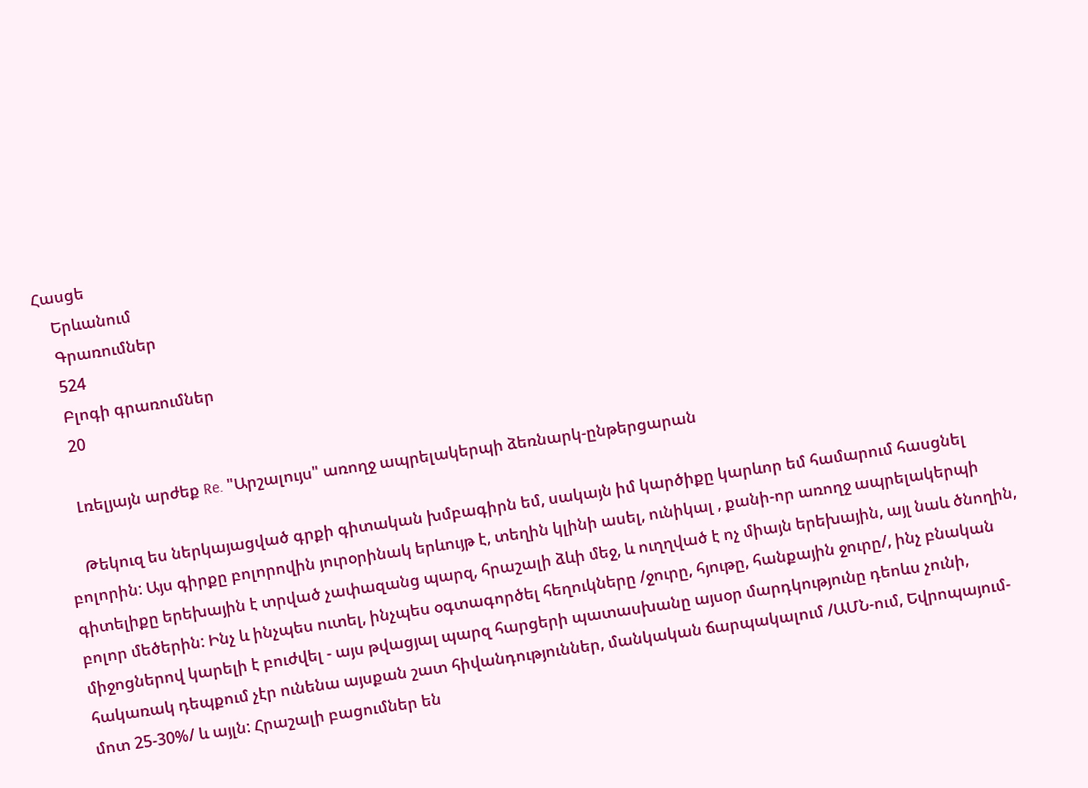Հասցե
    Երևանում
    Գրառումներ
    524
    Բլոգի գրառումներ
    20

    Լռելյայն արժեք Re. "Արշալույս" առողջ ապրելակերպի ձեռնարկ-ընթերցարան

    Թեկուզ ես ներկայացված գրքի գիտական խմբագիրն եմ, սակայն իմ կարծիքը կարևոր եմ համարում հասցնել բոլորին: Այս գիրքը բոլորովին յուրօրինակ երևույթ է, տեղին կլինի ասել, ունիկալ , քանի-որ առողջ ապրելակերպի գիտելիքը երեխային է տրված չափազանց պարզ, հրաշալի ձևի մեջ, և ուղղված է ոչ միայն երեխային, այլ նաև ծնողին, բոլոր մեծերին: Ինչ և ինչպես ուտել, ինչպես օգտագործել հեղուկները /ջուրը, հյութը, հանքային ջուրը/, ինչ բնական միջոցներով կարելի է բուժվել - այս թվացյալ պարզ հարցերի պատասխանը այսօր մարդկությունը դեոևս չունի, հակառակ դեպքում չէր ունենա այսքան շատ հիվանդություններ, մանկական ճարպակալում /ԱՄՆ-ում, Եվրոպայում- մոտ 25-30%/ և այլն: Հրաշալի բացումներ են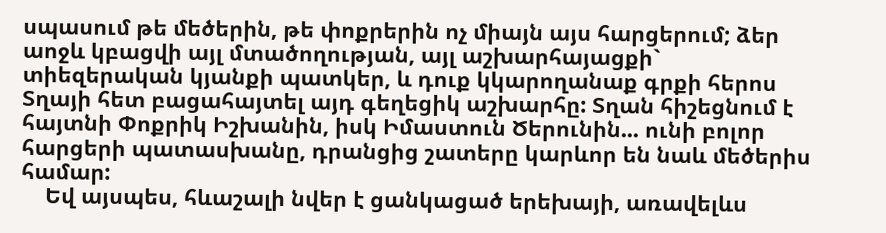սպասում թե մեծերին, թե փոքրերին ոչ միայն այս հարցերում; ձեր աոջև կբացվի այլ մտածողության, այլ աշխարհայացքի` տիեզերական կյանքի պատկեր, և դուք կկարողանաք գրքի հերոս Տղայի հետ բացահայտել այդ գեղեցիկ աշխարհը: Տղան հիշեցնում է հայտնի Փոքրիկ Իշխանին, իսկ Իմաստուն Ծերունին... ունի բոլոր հարցերի պատասխանը, դրանցից շատերը կարևոր են նաև մեծերիս համար:
    Եվ այսպես, հևաշալի նվեր է ցանկացած երեխայի, առավելևս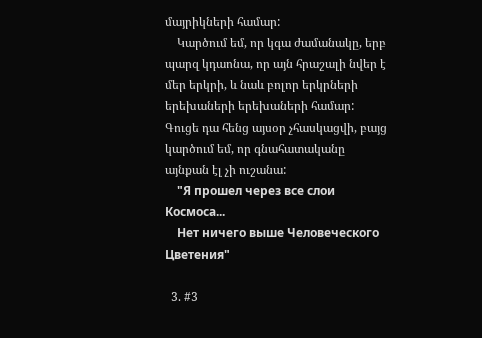մայրիկների համար:
    Կարծում եմ, որ կգա ժամանակը, երբ պարզ կդաոնա, որ այն հրաշալի նվեր է մեր երկրի, և նաև բոլոր երկրների երեխաների երեխաների համար: Գուցե դա հենց այսօր չհասկացվի, բայց կարծում եմ, որ գնահատականը այնքան էլ չի ուշանա:
    "Я прошел через все слои Космоса...
    Нет ничего выше Человеческого Цветения"

  3. #3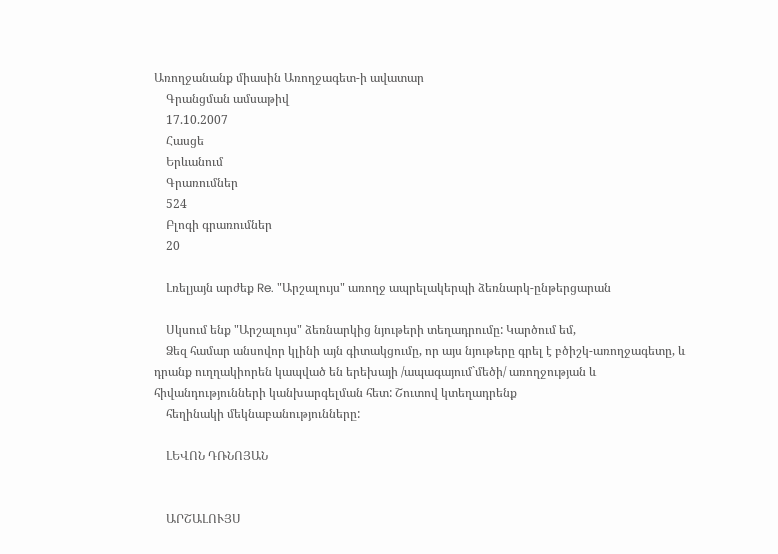Առողջանանք միասին Առողջագետ-ի ավատար
    Գրանցման ամսաթիվ
    17.10.2007
    Հասցե
    Երևանում
    Գրառումներ
    524
    Բլոգի գրառումներ
    20

    Լռելյայն արժեք Re. "Արշալույս" առողջ ապրելակերպի ձեռնարկ-ընթերցարան

    Սկսում ենք "Արշալույս" ձեռնարկից նյութերի տեղադրումը: Կարծում եմ,
    Ձեզ համար անսովոր կլինի այն գիտակցումը, որ այս նյութերը գրել է բծիշկ-առողջագետը, և դրանք ուղղակիորեն կապված են երեխայի /ապագայում`մեծի/ առողջության և հիվանդությունների կանխարգելման հետ: Շուտով կտեղադրենք
    հեղինակի մեկնաբանությունները:

    ԼԵՎՈՆ ԴՌՆՈՅԱՆ


    ԱՐՇԱԼՈՒՅՍ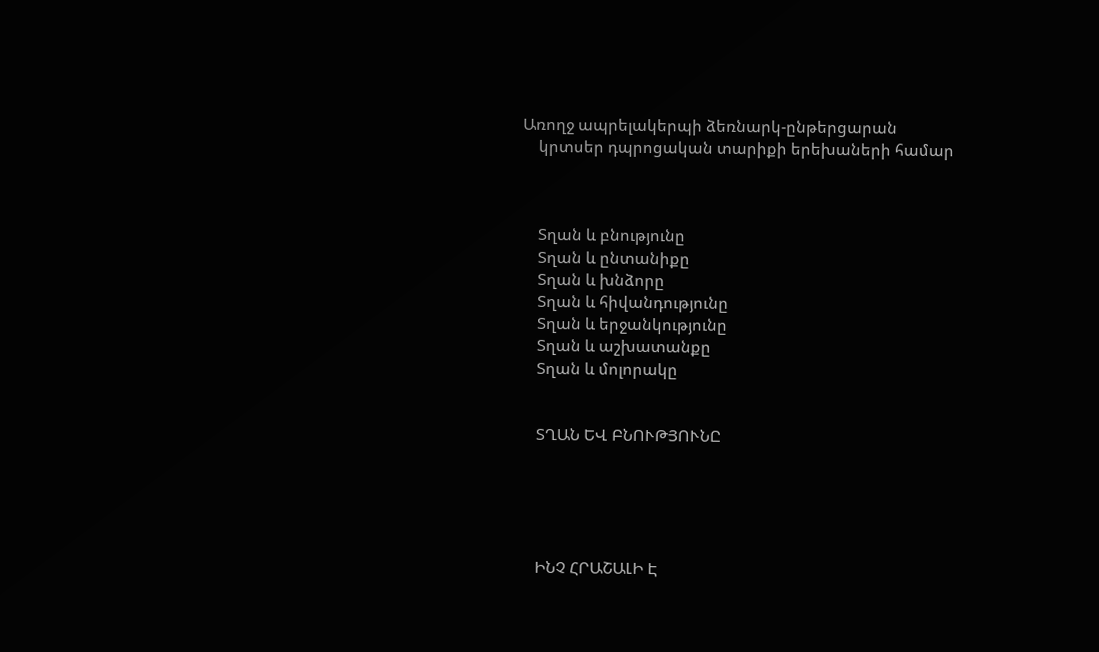Առողջ ապրելակերպի ձեռնարկ-ընթերցարան
    կրտսեր դպրոցական տարիքի երեխաների համար



    Տղան և բնությունը
    Տղան և ընտանիքը
    Տղան և խնձորը
    Տղան և հիվանդությունը
    Տղան և երջանկությունը
    Տղան և աշխատանքը
    Տղան և մոլորակը


    ՏՂԱՆ ԵՎ ԲՆՈՒԹՅՈՒՆԸ





    ԻՆՉ ՀՐԱՇԱԼԻ Է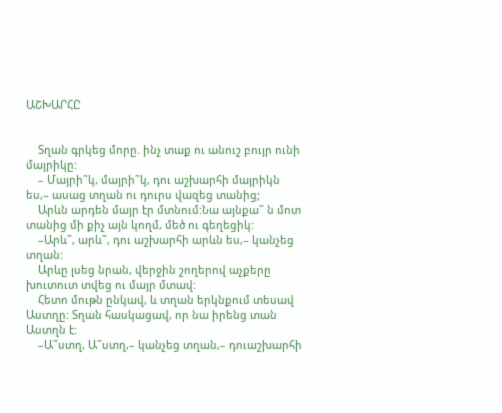ԱՇԽԱՐՀԸ


    Տղան գրկեց մորը. ինչ տաք ու անուշ բույր ունի մայրիկը:
    – Մայրի˜կ, մայրի˜կ, դու աշխարհի մայրիկն ես,– ասաց տղան ու դուրս վազեց տանից;
    Արևն արդեն մայր էր մտնում:Նա այնքա˜ ն մոտ տանից մի քիչ այն կողմ, մեծ ու գեղեցիկ:
    –Արև˜, արև˜, դու աշխարհի արևն ես,– կանչեց տղան:
    Արևը լսեց նրան, վերջին շողերով աչքերը խուտուտ տվեց ու մայր մտավ:
    Հետո մութն ընկավ, և տղան երկնքում տեսավ Աստղը: Տղան հասկացավ, որ նա իրենց տան Աստղն է:
    –Ա˜ստղ, Ա˜ստղ,– կանչեց տղան,– դուաշխարհի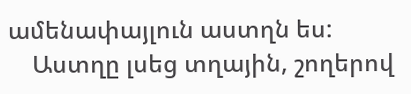ամենափայլուն աստղն ես:
    Աստղը լսեց տղային, շողերով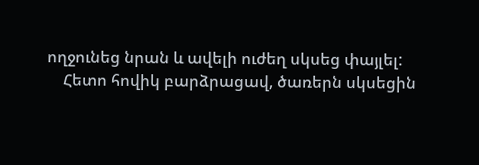ողջունեց նրան և ավելի ուժեղ սկսեց փայլել:
    Հետո հովիկ բարձրացավ, ծառերն սկսեցին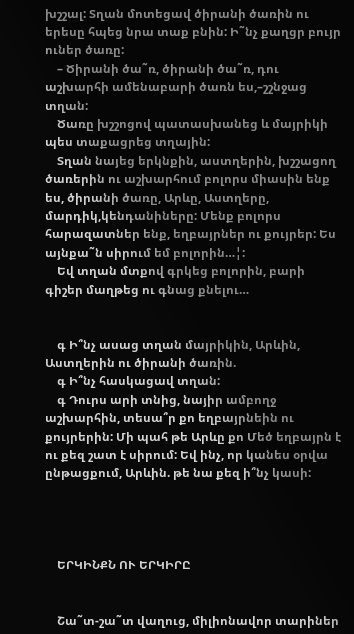խշշալ: Տղան մոտեցավ ծիրանի ծառին ու երեսը հպեց նրա տաք բնին: Ի˜նչ քաղցր բույր ուներ ծառը:
    – Ծիրանի ծա˜ռ, ծիրանի ծա˜ռ, դու աշխարհի ամենաբարի ծառն ես,–շշնջաց տղան:
    Ծառը խշշոցով պատասխանեց և մայրիկի պես տաքացրեց տղային:
    Տղան նայեց երկնքին, աստղերին, խշշացող ծառերին ու աշխարհում բոլորս միասին ենք ես, ծիրանի ծառը, Արևը, Աստղերը, մարդիկ,կենդանիները: Մենք բոլորս հարազատներ ենք, եղբայրներ ու քույրեր: Ես այնքա˜ն սիրում եմ բոլորին…¦:
    Եվ տղան մտքով գրկեց բոլորին, բարի գիշեր մաղթեց ու գնաց քնելու…


    գ Ի՞նչ ասաց տղան մայրիկին, Արևին, Աստղերին ու ծիրանի ծառին.
    գ Ի՞նչ հասկացավ տղան:
    գ Դուրս արի տնից, նայիր ամբողջ աշխարհին, տեսա՞ր քո եղբայրնեին ու քույրերին: Մի պահ թե Արևը քո Մեծ եղբայրն է ու քեզ շատ է սիրում: Եվ ինչ, որ կանես օրվա ընթացքում, Արևին. թե նա քեզ ի՞նչ կասի:




    ԵՐԿԻՆՔՆ ՈՒ ԵՐԿԻՐԸ


    Շա˜տ-շա˜տ վաղուց, միլիոնավոր տարիներ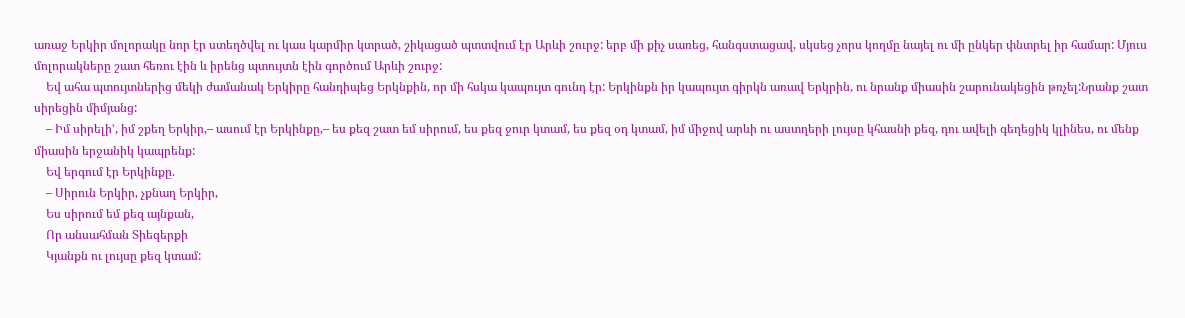առաջ Երկիր մոլորակը նոր էր ստեղծվել ու կաս կարմիր կտրած, շիկացած պտտվում էր Արևի շուրջ: երբ մի քիչ սառեց, հանգստացավ, սկսեց չորս կողմը նայել ու մի ընկեր փնտրել իր համար: Մյուս մոլորակները շատ հեռու էին և իրենց պտույտն էին գործում Արևի շուրջ:
    Եվ ահա պտույտներից մեկի ժամանակ Երկիրը հանդիպեց Երկնքին, որ մի հսկա կապույտ գունդ էր: Երկինքն իր կապույտ գիրկն առավ Երկրին, ու նրանք միասին շարունակեցին թռչել:Նրանք շատ սիրեցին միմյանց:
    – Իմ սիրելի’, իմ շքեղ Երկիր,– ասում էր Երկինքը,– ես քեզ շատ եմ սիրում, ես քեզ ջուր կտամ, ես քեզ օդ կտամ, իմ միջով արևի ու աստղերի լույսը կհասնի քեզ, դու ավելի գեղեցիկ կլինես, ու մենք միասին երջանիկ կապրենք:
    Եվ երգում էր Երկինքը.
    – Սիրուն Երկիր, չքնաղ Երկիր,
    Ես սիրում եմ քեզ այնքան,
    Որ անսահման Տիեզերքի
    Կյանքն ու լույսը քեզ կտամ: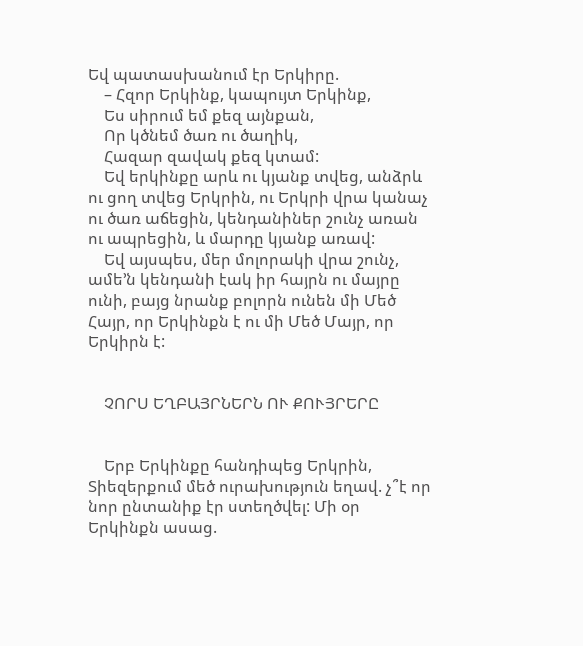Եվ պատասխանում էր Երկիրը.
    – Հզոր Երկինք, կապույտ Երկինք,
    Ես սիրում եմ քեզ այնքան,
    Որ կծնեմ ծառ ու ծաղիկ,
    Հազար զավակ քեզ կտամ:
    Եվ երկինքը արև ու կյանք տվեց, անձրև ու ցող տվեց Երկրին, ու Երկրի վրա կանաչ ու ծառ աճեցին, կենդանիներ շունչ առան ու ապրեցին, և մարդը կյանք առավ:
    Եվ այսպես, մեր մոլորակի վրա շունչ, ամե’ն կենդանի էակ իր հայրն ու մայրը ունի, բայց նրանք բոլորն ունեն մի Մեծ Հայր, որ Երկինքն է ու մի Մեծ Մայր, որ Երկիրն է:


    ՉՈՐՍ ԵՂԲԱՅՐՆԵՐՆ ՈՒ ՔՈՒՅՐԵՐԸ


    Երբ Երկինքը հանդիպեց Երկրին, Տիեզերքում մեծ ուրախություն եղավ. չ՞է որ նոր ընտանիք էր ստեղծվել: Մի օր Երկինքն ասաց.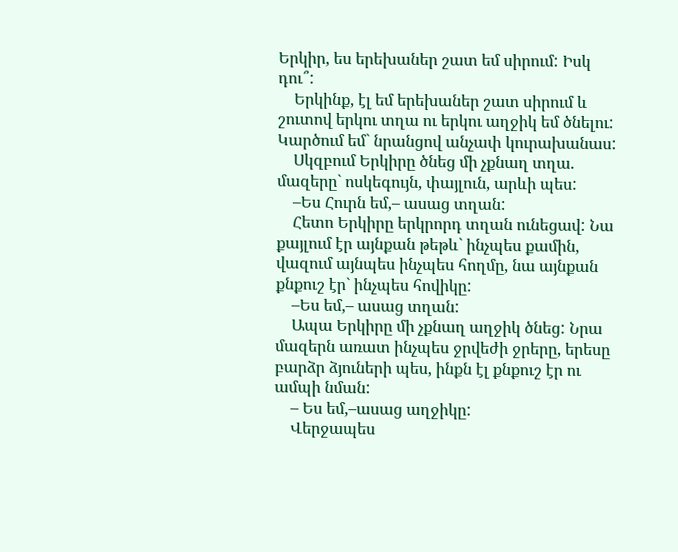Երկիր, ես երեխաներ շատ եմ սիրում: Իսկ դու՞:
    Երկինք, էլ եմ երեխաներ շատ սիրում և շուտով երկու տղա ու երկու աղջիկ եմ ծնելու: Կարծում եմ` նրանցով անչափ կուրախանաս:
    Սկզբում Երկիրը ծնեց մի չքնաղ տղա. մազերը` ոսկեգույն, փայլուն, արևի պես:
    –Ես Հուրն եմ,– ասաց տղան:
    Հետո Երկիրը երկրորդ տղան ունեցավ: Նա քայլում էր այնքան թեթև` ինչպես քամին, վազում այնպես ինչպես հողմը, նա այնքան քնքուշ էր` ինչպես հովիկը:
    –Ես եմ,– ասաց տղան:
    Ապա Երկիրը մի չքնաղ աղջիկ ծնեց: Նրա մազերն առատ ինչպես ջրվեժի ջրերը, երեսը բարձր ձյուների պես, ինքն էլ քնքուշ էր ու ամպի նման:
    – Ես եմ,–ասաց աղջիկը:
    Վերջապես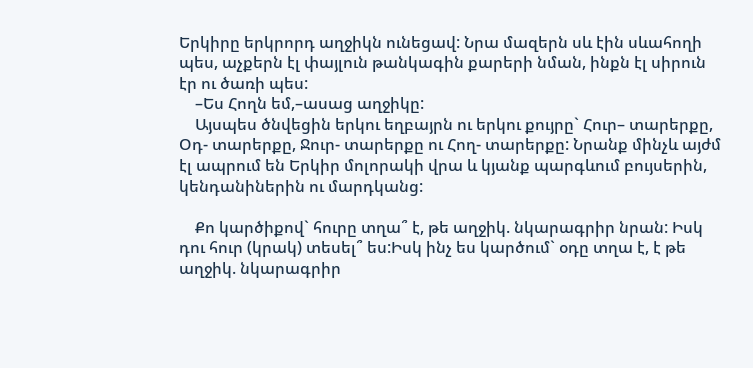Երկիրը երկրորդ աղջիկն ունեցավ: Նրա մազերն սև էին սևահողի պես, աչքերն էլ փայլուն թանկագին քարերի նման, ինքն էլ սիրուն էր ու ծառի պես:
    –Ես Հողն եմ,–ասաց աղջիկը:
    Այսպես ծնվեցին երկու եղբայրն ու երկու քույրը` Հուր– տարերքը, Օդ- տարերքը, Ջուր- տարերքը ու Հող- տարերքը: Նրանք մինչև այժմ էլ ապրում են Երկիր մոլորակի վրա և կյանք պարգևում բույսերին, կենդանիներին ու մարդկանց:

    Քո կարծիքով` հուրը տղա՞ է, թե աղջիկ. նկարագրիր նրան: Իսկ դու հուր (կրակ) տեսել՞ ես:Իսկ ինչ ես կարծում` օդը տղա է, է թե աղջիկ. նկարագրիր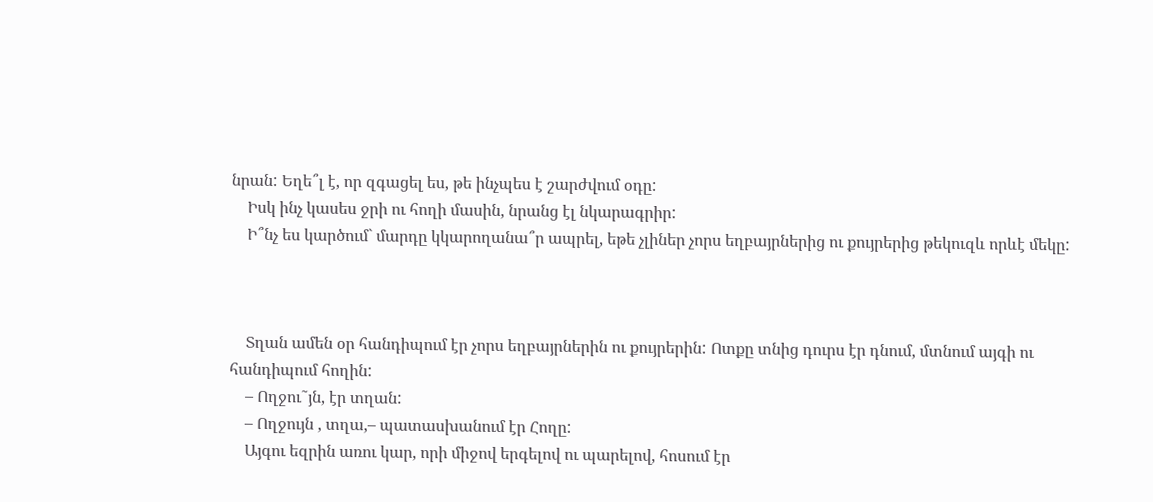նրան: Եղե՞լ է, որ զգացել ես, թե ինչպես է շարժվում օդը:
    Իսկ ինչ կասես ջրի ու հողի մասին, նրանց էլ նկարագրիր:
    Ի՞նչ ես կարծում` մարդը կկարողանա՞ր ապրել, եթե չլիներ չորս եղբայրներից ու քույրերից թեկուզև որևէ մեկը:



    Տղան ամեն օր հանդիպում էր չորս եղբայրներին ու քույրերին: Ոտքը տնից դուրս էր դնում, մտնում այգի ու հանդիպում հողին:
    – Ողջու˜յն, էր տղան:
    – Ողջույն , տղա,– պատասխանում էր Հողը:
    Այգու եզրին առու կար, որի միջով երգելով ու պարելով, հոսում էր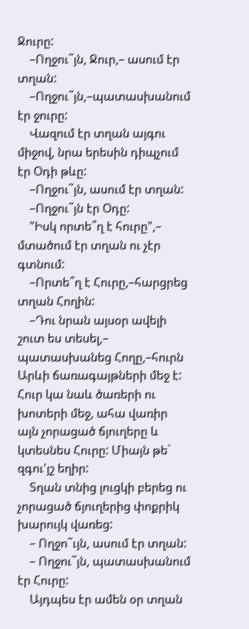Ջուրը:
    –Ողջու˜յն, Ջուր,– ասում էր տղան:
    –Ողջու˜յն,–պատասխանում էր ջուրը:
    Վազում էր տղան այգու միջով, նրա երեսին դիպչում էր Օդի թևը:
    –Ողջու˜յն, ասում էր տղան:
    –Ողջու˜յն էր Օդը:
    "Իսկ որտե՞ղ է հուրը",– մտածում էր տղան ու չէր գտնում:
    –Որտե՞ղ է Հուրը,–հարցրեց տղան Հողին:
    –Դու նրան այսօր ավելի շուտ ես տեսել,– պատասխանեց Հողը,–հուրն Արևի ճառագայթների մեջ է: Հուր կա նաև ծառերի ու խոտերի մեջ, ահա վառիր այն չորացած ճյուղերը և կտեսնես Հուրը: Միայն թե` զգու'յշ եղիր:
    Տղան տնից լուցկի բերեց ու չորացած ճյուղերից փոքրիկ խարույկ վառեց:
    – Ողջո˜ւյն, ասում էր տղան:
    – Ողջու˜յն, պատասխանում էր Հուրը:
    Այդպես էր ամեն օր տղան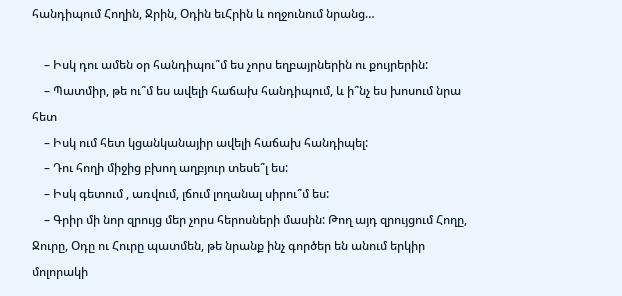հանդիպում Հողին, Ջրին, Օդին եւՀրին և ողջունում նրանց…

    – Իսկ դու ամեն օր հանդիպու՞մ ես չորս եղբայրներին ու քույրերին:
    – Պատմիր, թե ու՞մ ես ավելի հաճախ հանդիպում, և ի՞նչ ես խոսում նրա հետ
    – Իսկ ում հետ կցանկանայիր ավելի հաճախ հանդիպել:
    – Դու հողի միջից բխող աղբյուր տեսե՞լ ես:
    – Իսկ գետում , առվում, լճում լողանալ սիրու՞մ ես:
    – Գրիր մի նոր զրույց մեր չորս հերոսների մասին: Թող այդ զրույցում Հողը, Ջուրը, Օդը ու Հուրը պատմեն, թե նրանք ինչ գործեր են անում երկիր մոլորակի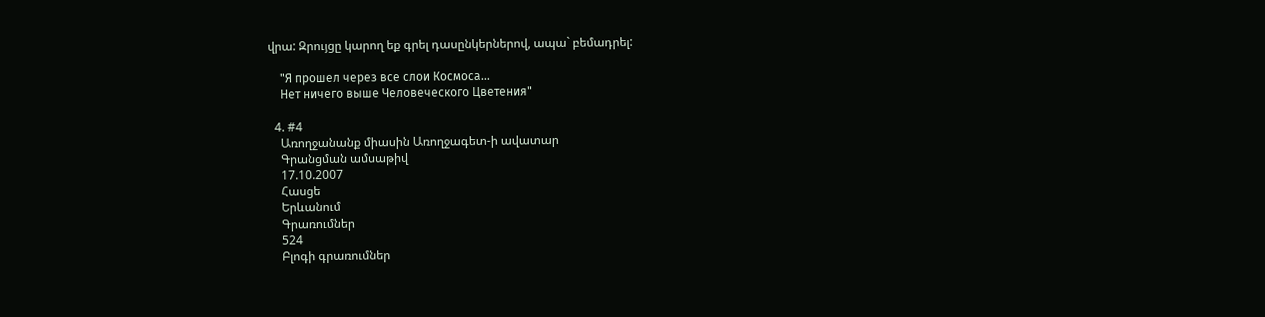վրա: Զրույցը կարող եք գրել դասընկերներով, ապա` բեմադրել:

    "Я прошел через все слои Космоса...
    Нет ничего выше Человеческого Цветения"

  4. #4
    Առողջանանք միասին Առողջագետ-ի ավատար
    Գրանցման ամսաթիվ
    17.10.2007
    Հասցե
    Երևանում
    Գրառումներ
    524
    Բլոգի գրառումներ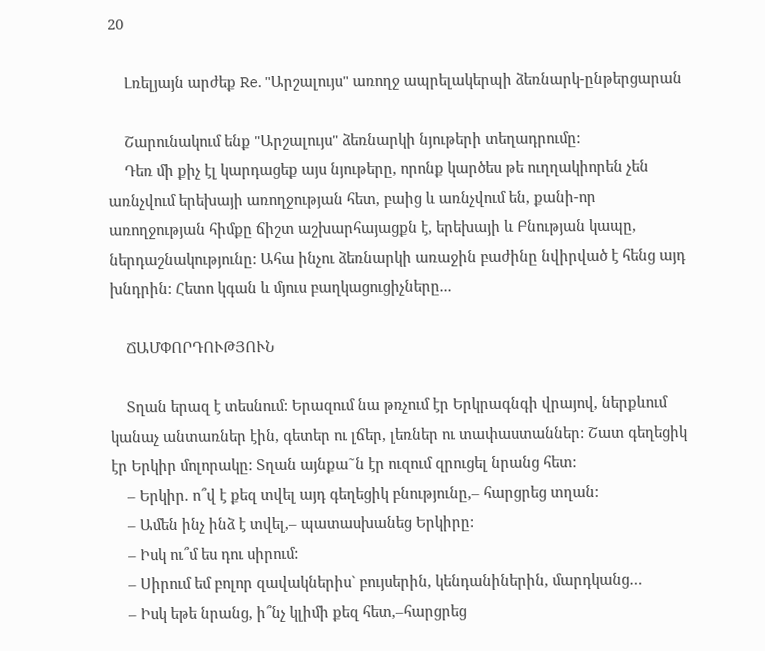20

    Լռելյայն արժեք Re. "Արշալույս" առողջ ապրելակերպի ձեռնարկ-ընթերցարան

    Շարունակում ենք "Արշալույս" ձեռնարկի նյութերի տեղադրումը:
    Դեռ մի քիչ էլ կարդացեք այս նյութերը, որոնք կարծես թե ուղղակիորեն չեն առնչվում երեխայի առողջության հետ, բաից և առնչվում են, քանի-որ առողջության հիմքը ճիշտ աշխարհայացքն է, երեխայի և Բնության կապը, ներդաշնակությունը: Ահա ինչու ձեռնարկի առաջին բաժինը նվիրված է հենց այդ խնդրին: Հետո կգան և մյուս բաղկացուցիչները...

    ՃԱՄՓՈՐԴՈՒԹՅՈՒՆ

    Տղան երազ է տեսնում: Երազում նա թռչում էր Երկրագնգի վրայով, ներքևում կանաչ անտառներ էին, գետեր ու լճեր, լեռներ ու տափաստաններ: Շատ գեղեցիկ էր Երկիր մոլորակը: Տղան այնքա˜ն էր ուզում զրուցել նրանց հետ:
    – Երկիր. ո՞վ է քեզ տվել այդ գեղեցիկ բնությունը,– հարցրեց տղան:
    – Ամեն ինչ ինձ է տվել,– պատասխանեց Երկիրը:
    – Իսկ ու՞մ ես դու սիրում:
    – Սիրում եմ բոլոր զավակներիս` բույսերին, կենդանիներին, մարդկանց…
    – Իսկ եթե նրանց, ի՞նչ կլիմի քեզ հետ,–հարցրեց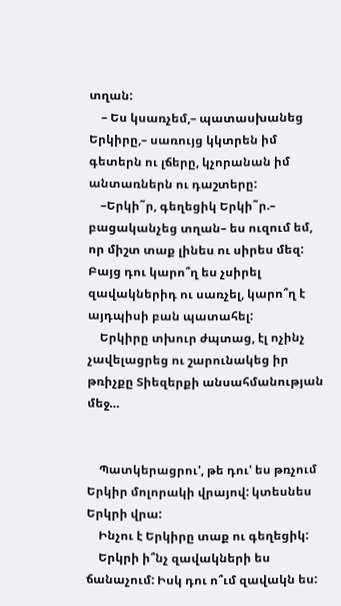տղան:
    – Ես կսառչեմ,– պատասխանեց Երկիրը,– սառույց կկտրեն իմ գետերն ու լճերը, կչորանան իմ անտառներն ու դաշտերը:
    –Երկի˜ր, գեղեցիկ Երկի˜ր.– բացականչեց տղան– ես ուզում եմ, որ միշտ տաք լինես ու սիրես մեզ: Բայց դու կարո՞ղ ես չսիրել զավակներիդ ու սառչել, կարո՞ղ է այդպիսի բան պատահել:
    Երկիրը տխուր ժպտաց, էլ ոչինչ չավելացրեց ու շարունակեց իր թռիչքը Տիեզերքի անսահմանության մեջ…


    Պատկերացրու', թե դու' ես թռչում Երկիր մոլորակի վրայով: կտեսնես Երկրի վրա:
    Ինչու է Երկիրը տաք ու գեղեցիկ:
    Երկրի ի՞նչ զավակների ես ճանաչում: Իսկ դու ո՞ւմ զավակն ես: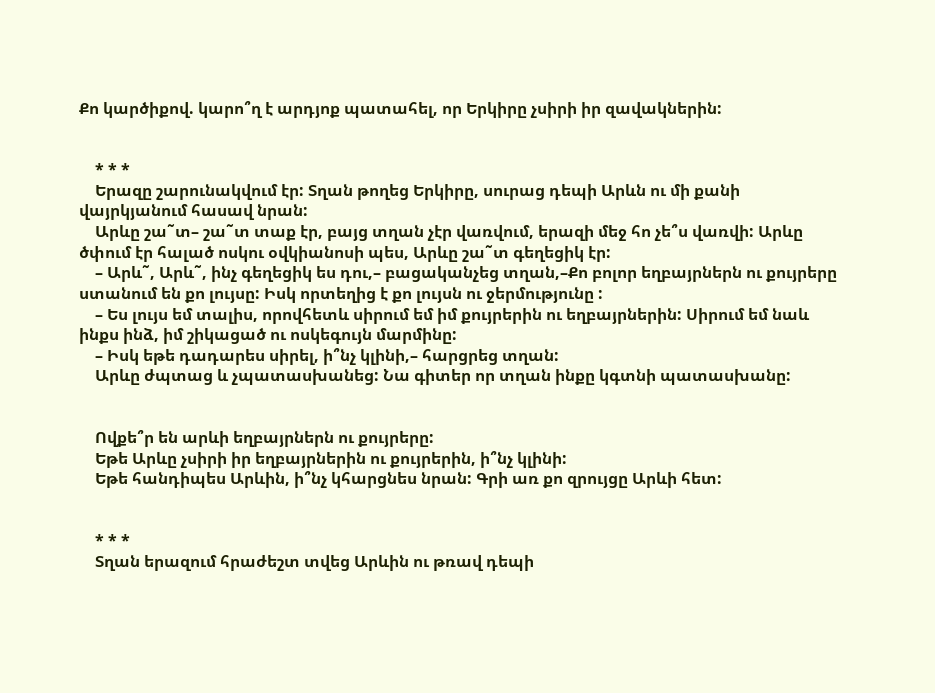Քո կարծիքով. կարո՞ղ է արդյոք պատահել, որ Երկիրը չսիրի իր զավակներին:


    * * *
    Երազը շարունակվում էր: Տղան թողեց Երկիրը, սուրաց դեպի Արևն ու մի քանի վայրկյանում հասավ նրան:
    Արևը շա˜տ– շա˜տ տաք էր, բայց տղան չէր վառվում, երազի մեջ հո չե՞ս վառվի: Արևը ծփում էր հալած ոսկու օվկիանոսի պես, Արևը շա˜տ գեղեցիկ էր:
    – Արև˜, Արև˜, ինչ գեղեցիկ ես դու,– բացականչեց տղան,–Քո բոլոր եղբայրներն ու քույրերը ստանում են քո լույսը: Իսկ որտեղից է քո լույսն ու ջերմությունը :
    – Ես լույս եմ տալիս, որովհետև սիրում եմ իմ քույրերին ու եղբայրներին: Սիրում եմ նաև ինքս ինձ, իմ շիկացած ու ոսկեգույն մարմինը:
    – Իսկ եթե դադարես սիրել, ի՞նչ կլինի,– հարցրեց տղան:
    Արևը ժպտաց և չպատասխանեց: Նա գիտեր որ տղան ինքը կգտնի պատասխանը:


    Ովքե՞ր են արևի եղբայրներն ու քույրերը:
    Եթե Արևը չսիրի իր եղբայրներին ու քույրերին, ի՞նչ կլինի:
    Եթե հանդիպես Արևին, ի՞նչ կհարցնես նրան: Գրի առ քո զրույցը Արևի հետ:


    * * *
    Տղան երազում հրաժեշտ տվեց Արևին ու թռավ դեպի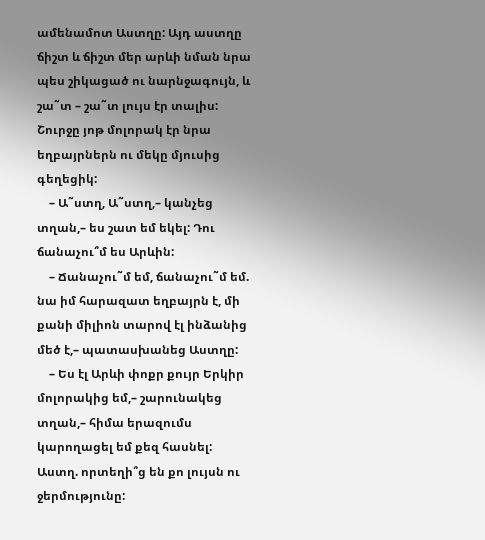ամենամոտ Աստղը: Այդ աստղը ճիշտ և ճիշտ մեր արևի նման նրա պես շիկացած ու նարնջագույն, և շա˜տ – շա˜տ լույս էր տալիս: Շուրջը յոթ մոլորակ էր նրա եղբայրներն ու մեկը մյուսից գեղեցիկ:
    – Ա˜ստղ, Ա˜ստղ,– կանչեց տղան,– ես շատ եմ եկել: Դու ճանաչու՞մ ես Արևին:
    – Ճանաչու˜մ եմ, ճանաչու˜մ եմ. նա իմ հարազատ եղբայրն է, մի քանի միլիոն տարով էլ ինձանից մեծ է,– պատասխանեց Աստղը:
    – Ես էլ Արևի փոքր քույր Երկիր մոլորակից եմ,– շարունակեց տղան,– հիմա երազումս կարողացել եմ քեզ հասնել: Աստղ. որտեղի՞ց են քո լույսն ու ջերմությունը: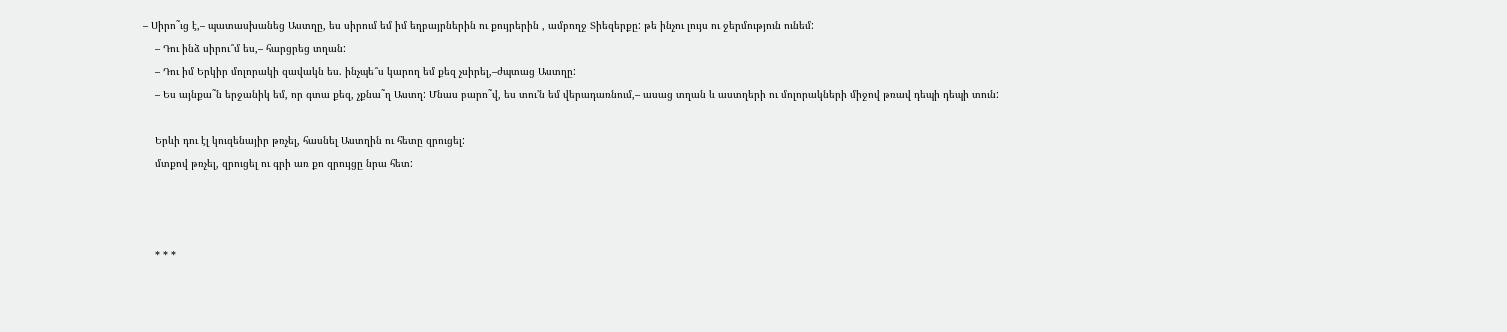– Սիրո˜ւց է,– պատասխանեց Աստղը, ես սիրում եմ իմ եղբայրներին ու քույրերին , ամբողջ Տիեզերքը: թե ինչու լույս ու ջերմություն ունեմ:
    – Դու ինձ սիրու՞մ ես,– հարցրեց տղան:
    – Դու իմ Երկիր մոլորակի զավակն ես. ինչպե՞ս կարող եմ քեզ չսիրել,–ժպտաց Աստղը:
    – Ես այնքա˜ն երջանիկ եմ, որ գտա քեզ, չքնա˜ղ Աստղ: Մնաս բարո˜վ, ես տու'ն եմ վերադառնում,– ասաց տղան և աստղերի ու մոլորակների միջով թռավ դեպի դեպի տուն:

    Երևի դու էլ կուզենայիր թռչել, հասնել Աստղին ու հետը զրուցել:
    մտքով թռչել, զրուցել ու գրի առ քո զրույցը նրա հետ:



    * * *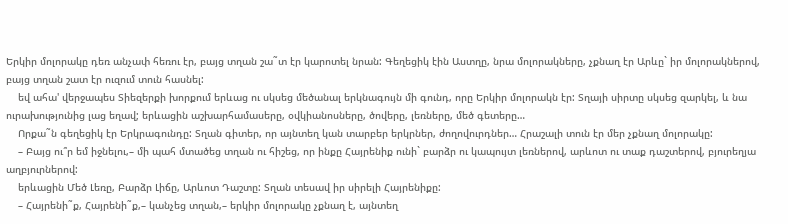Երկիր մոլորակը դեռ անչափ հեռու էր, բայց տղան շա˜տ էր կարոտել նրան: Գեղեցիկ էին Աստղը, նրա մոլորակները, չքնաղ էր Արևը` իր մոլորակներով, բայց տղան շատ էր ուզում տուն հասնել:
    եվ ահա' վերջապես Տիեզերքի խորքում երևաց ու սկսեց մեծանալ երկնագույն մի գունդ, որը Երկիր մոլորակն էր: Տղայի սիրտը սկսեց զարկել, և նա ուրախությունից լաց եղավ; երևացին աշխարհամասերը, օվկիանոսները, ծովերը, լեռները, մեծ գետերը…
    Որքա˜ն գեղեցիկ էր Երկրագունդը: Տղան գիտեր, որ այնտեղ կան տարբեր երկրներ, ժողովուրդներ… Հրաշալի տուն էր մեր չքնաղ մոլորակը:
    – Բայց ու՞ր եմ իջնելու,– մի պահ մտածեց տղան ու հիշեց, որ ինքը Հայրենիք ունի` բարձր ու կապույտ լեռներով, արևոտ ու տաք դաշտերով, բյուրեղյա աղբյուրներով:
    երևացին Մեծ Լեռը, Բարձր Լիճը, Արևոտ Դաշտը: Տղան տեսավ իր սիրելի Հայրենիքը:
    – Հայրենի˜ք, Հայրենի˜ք,– կանչեց տղան,– երկիր մոլորակը չքնաղ է, այնտեղ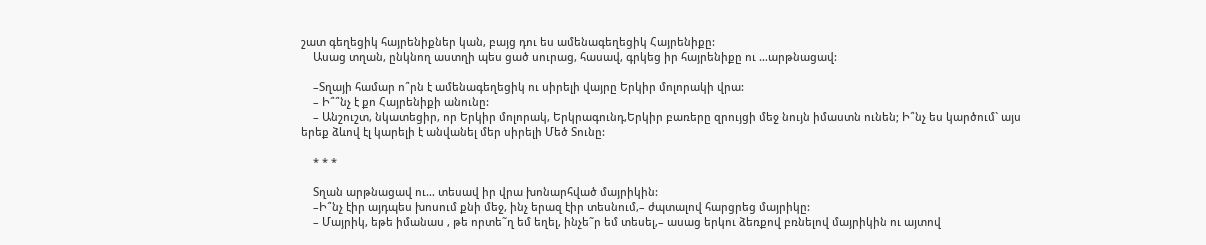շատ գեղեցիկ հայրենիքներ կան, բայց դու ես ամենագեղեցիկ Հայրենիքը:
    Ասաց տղան, ընկնող աստղի պես ցած սուրաց, հասավ, գրկեց իր հայրենիքը ու …արթնացավ:

    –Տղայի համար ո՞րն է ամենագեղեցիկ ու սիրելի վայրը Երկիր մոլորակի վրա:
    – Ի՞՞նչ է քո Հայրենիքի անունը:
    – Անշուշտ, նկատեցիր, որ Երկիր մոլորակ, Երկրագունդ,Երկիր բառերը զրույցի մեջ նույն իմաստն ունեն; Ի՞նչ ես կարծում` այս երեք ձևով էլ կարելի է անվանել մեր սիրելի Մեծ Տունը:

    * * *

    Տղան արթնացավ ու… տեսավ իր վրա խոնարհված մայրիկին:
    –Ի՞նչ էիր այդպես խոսում քնի մեջ, ինչ երազ էիր տեսնում,– ժպտալով հարցրեց մայրիկը:
    – Մայրիկ, եթե իմանաս , թե որտե˜ղ եմ եղել, ինչե˜ր եմ տեսել,– ասաց երկու ձեռքով բռնելով մայրիկին ու այտով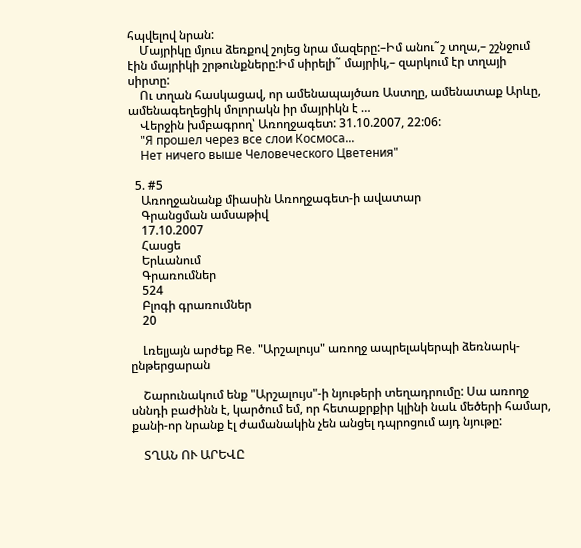հպվելով նրան:
    Մայրիկը մյուս ձեռքով շոյեց նրա մազերը:–Իմ անու˜շ տղա,– շշնջում էին մայրիկի շրթունքները:Իմ սիրելի˜ մայրիկ,– զարկում էր տղայի սիրտը:
    Ու տղան հասկացավ, որ ամենապայծառ Աստղը, ամենատաք Արևը, ամենագեղեցիկ մոլորակն իր մայրիկն է …
    Վերջին խմբագրող՝ Առողջագետ: 31.10.2007, 22:06:
    "Я прошел через все слои Космоса...
    Нет ничего выше Человеческого Цветения"

  5. #5
    Առողջանանք միասին Առողջագետ-ի ավատար
    Գրանցման ամսաթիվ
    17.10.2007
    Հասցե
    Երևանում
    Գրառումներ
    524
    Բլոգի գրառումներ
    20

    Լռելյայն արժեք Re. "Արշալույս" առողջ ապրելակերպի ձեռնարկ-ընթերցարան

    Շարունակում ենք "Արշալույս"-ի նյութերի տեղադրումը: Սա առողջ սննդի բաժինն է, կարծում եմ, որ հետաքրքիր կլինի նաև մեծերի համար, քանի-որ նրանք էլ ժամանակին չեն անցել դպրոցում այդ նյութը:

    ՏՂԱՆ ՈՒ ԱՐԵՎԸ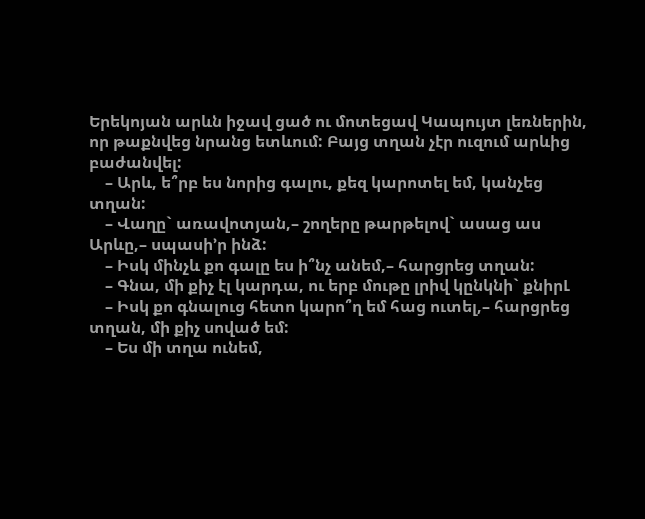Երեկոյան արևն իջավ ցած ու մոտեցավ Կապույտ լեռներին, որ թաքնվեց նրանց ետևում: Բայց տղան չէր ուզում արևից բաժանվել:
    – Արև, ե՞րբ ես նորից գալու, քեզ կարոտել եմ, կանչեց տղան:
    – Վաղը` առավոտյան,– շողերը թարթելով` ասաց աս Արևը,– սպասի’ր ինձ:
    – Իսկ մինչև քո գալը ես ի՞նչ անեմ,– հարցրեց տղան:
    – Գնա, մի քիչ էլ կարդա, ու երբ մութը լրիվ կընկնի` քնիրԼ
    – Իսկ քո գնալուց հետո կարո՞ղ եմ հաց ուտել,– հարցրեց տղան, մի քիչ սոված եմ:
    – Ես մի տղա ունեմ,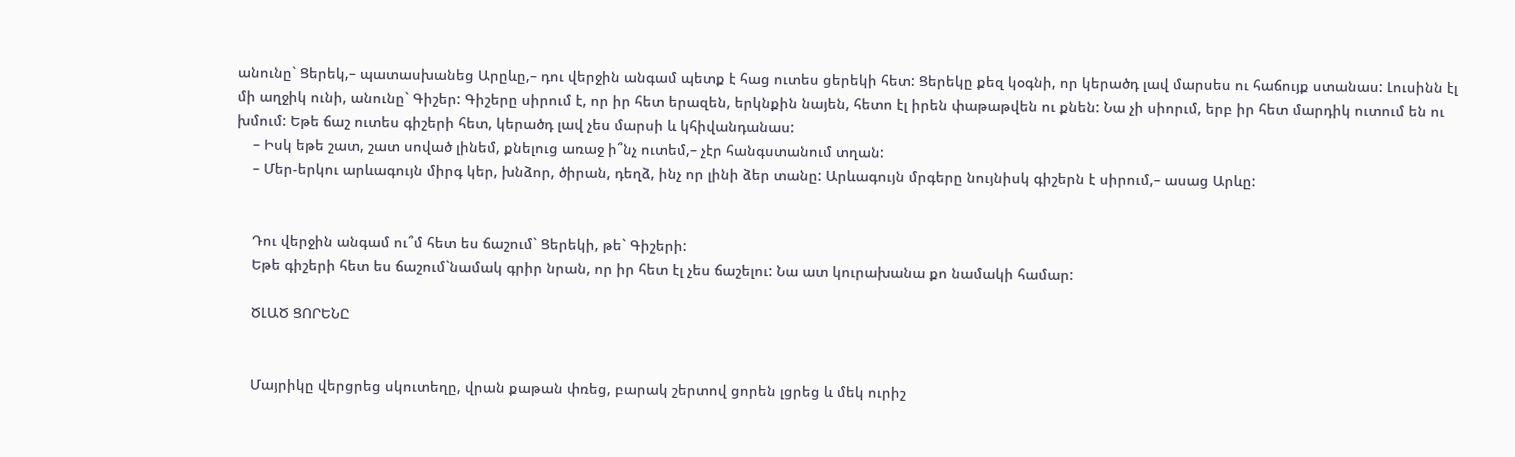անունը` Ցերեկ,– պատասխանեց Արըևը,– դու վերջին անգամ պետք է հաց ուտես ցերեկի հետ: Ցերեկը քեզ կօգնի, որ կերածդ լավ մարսես ու հաճույք ստանաս: Լուսինն էլ մի աղջիկ ունի, անունը` Գիշեր: Գիշերը սիրում է, որ իր հետ երազեն, երկնքին նայեն, հետո էլ իրեն փաթաթվեն ու քնեն: Նա չի սիորւմ, երբ իր հետ մարդիկ ուտում են ու խմում: Եթե ճաշ ուտես գիշերի հետ, կերածդ լավ չես մարսի և կհիվանդանաս:
    – Իսկ եթե շատ, շատ սոված լինեմ, քնելուց առաջ ի՞նչ ուտեմ,– չէր հանգստանում տղան:
    – Մեր-երկու արևագույն միրգ կեր, խնձոր, ծիրան, դեղձ, ինչ որ լինի ձեր տանը: Արևագույն մրգերը նույնիսկ գիշերն է սիրում,– ասաց Արևը:


    Դու վերջին անգամ ու՞մ հետ ես ճաշում` Ցերեկի, թե` Գիշերի:
    Եթե գիշերի հետ ես ճաշում`նամակ գրիր նրան, որ իր հետ էլ չես ճաշելու: Նա ատ կուրախանա քո նամակի համար:

    ԾԼԱԾ ՑՈՐԵՆԸ


    Մայրիկը վերցրեց սկուտեղը, վրան քաթան փռեց, բարակ շերտով ցորեն լցրեց և մեկ ուրիշ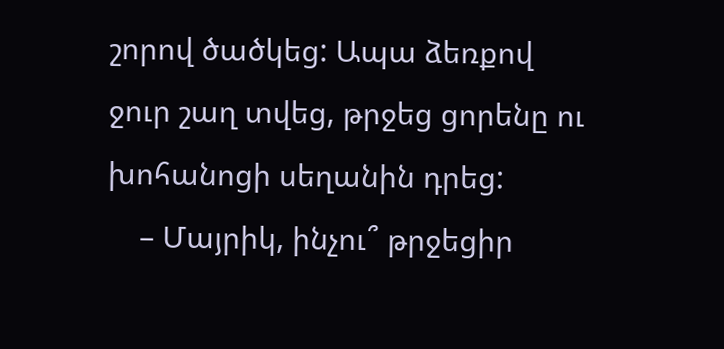շորով ծածկեց: Ապա ձեռքով ջուր շաղ տվեց, թրջեց ցորենը ու խոհանոցի սեղանին դրեց:
    – Մայրիկ, ինչու՞ թրջեցիր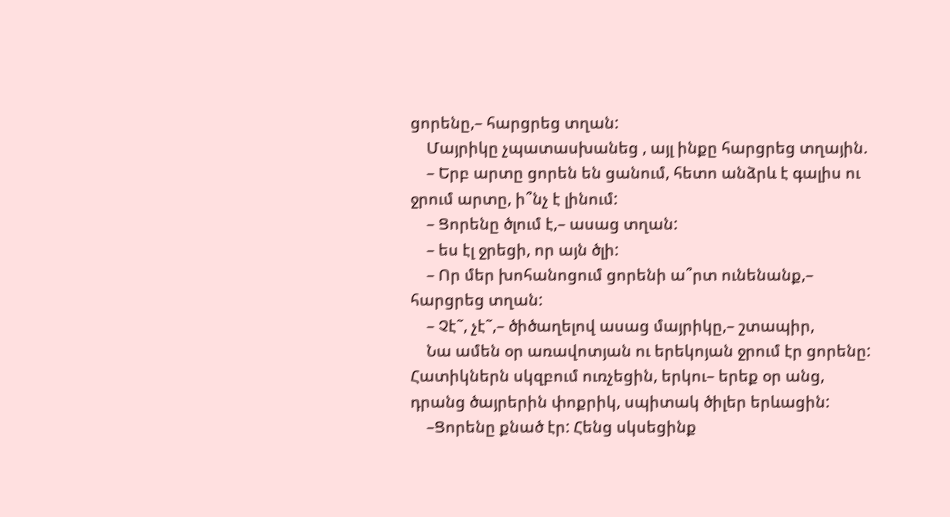ցորենը,– հարցրեց տղան:
    Մայրիկը չպատասխանեց , այլ ինքը հարցրեց տղային.
    – Երբ արտը ցորեն են ցանում, հետո անձրև է գալիս ու ջրում արտը, ի՞նչ է լինում:
    – Ցորենը ծլում է,– ասաց տղան:
    – ես էլ ջրեցի, որ այն ծլի:
    – Որ մեր խոհանոցում ցորենի ա՞րտ ունենանք,– հարցրեց տղան:
    – Չէ˜, չէ˜,– ծիծաղելով ասաց մայրիկը,– շտապիր,
    Նա ամեն օր առավոտյան ու երեկոյան ջրում էր ցորենը: Հատիկներն սկզբում ուռչեցին, երկու– երեք օր անց, դրանց ծայրերին փոքրիկ, սպիտակ ծիլեր երևացին:
    –Ցորենը քնած էր: Հենց սկսեցինք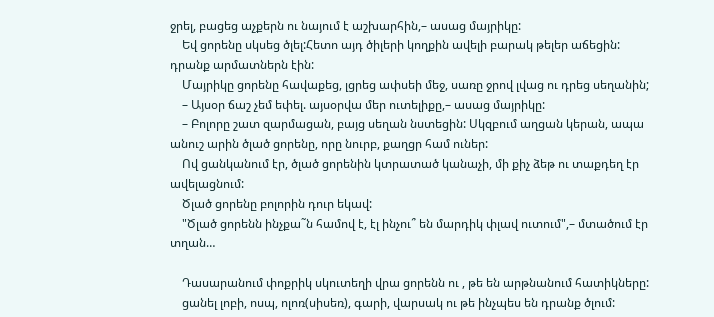ջրել, բացեց աչքերն ու նայում է աշխարհին,– ասաց մայրիկը:
    Եվ ցորենը սկսեց ծլել:Հետո այդ ծիլերի կողքին ավելի բարակ թելեր աճեցին: դրանք արմատներն էին:
    Մայրիկը ցորենը հավաքեց, լցրեց ափսեի մեջ, սառը ջրով լվաց ու դրեց սեղանին;
    – Այսօր ճաշ չեմ եփել. այսօրվա մեր ուտելիքը,– ասաց մայրիկը:
    – Բոլորը շատ զարմացան, բայց սեղան նստեցին: Սկզբում աղցան կերան, ապա անուշ արին ծլած ցորենը, որը նուրբ, քաղցր համ ուներ:
    Ով ցանկանում էր, ծլած ցորենին կտրատած կանաչի, մի քիչ ձեթ ու տաքդեղ էր ավելացնում:
    Ծլած ցորենը բոլորին դուր եկավ:
    "Ծլած ցորենն ինչքա˜ն համով է, էլ ինչու՞ են մարդիկ փլավ ուտում",– մտածում էր տղան…

    Դասարանում փոքրիկ սկուտեղի վրա ցորենն ու , թե են արթնանում հատիկները:
    ցանել լոբի, ոսպ, ոլոռ(սիսեռ), գարի, վարսակ ու թե ինչպես են դրանք ծլում: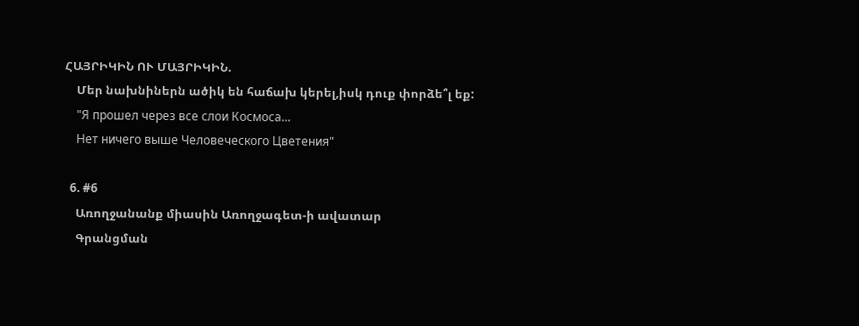ՀԱՅՐԻԿԻՆ ՈՒ ՄԱՅՐԻԿԻՆ.
    Մեր նախնիներն ածիկ են հաճախ կերել,իսկ դուք փորձե՞լ եք:
    "Я прошел через все слои Космоса...
    Нет ничего выше Человеческого Цветения"

  6. #6
    Առողջանանք միասին Առողջագետ-ի ավատար
    Գրանցման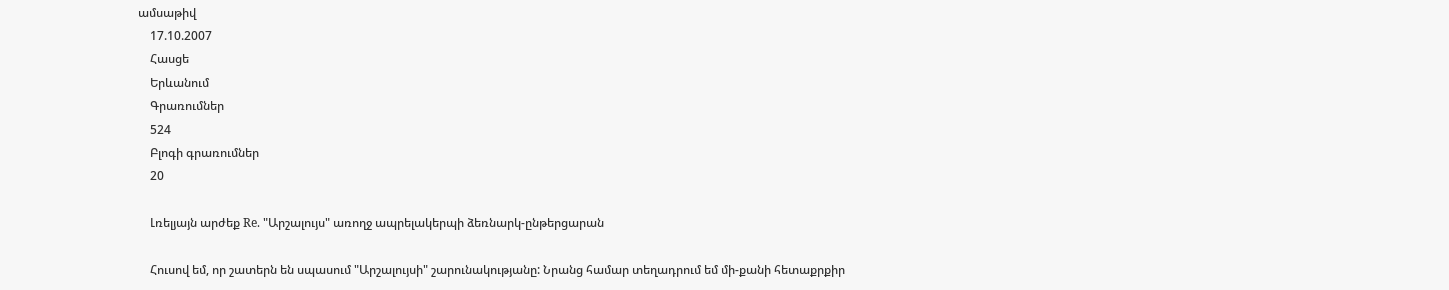ամսաթիվ
    17.10.2007
    Հասցե
    Երևանում
    Գրառումներ
    524
    Բլոգի գրառումներ
    20

    Լռելյայն արժեք Re. "Արշալույս" առողջ ապրելակերպի ձեռնարկ-ընթերցարան

    Հուսով եմ, որ շատերն են սպասում "Արշալույսի" շարունակությանը: Նրանց համար տեղադրում եմ մի-քանի հետաքրքիր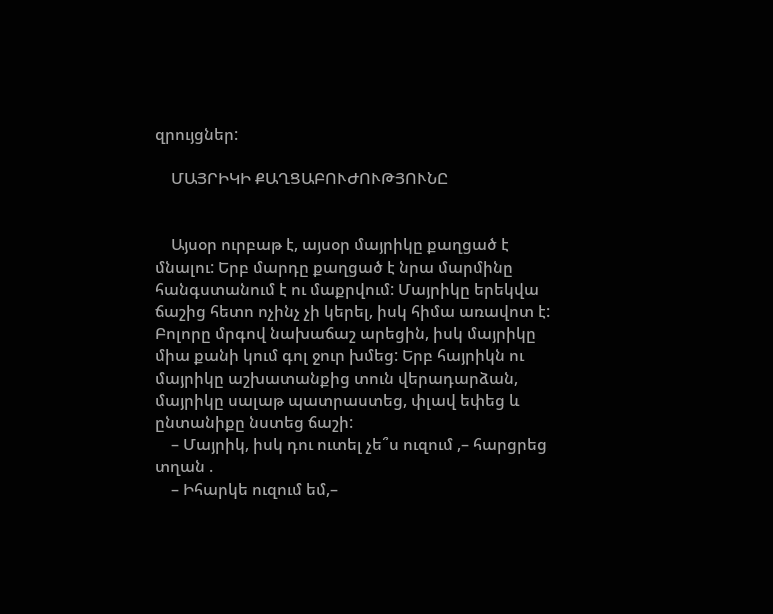զրույցներ:

    ՄԱՅՐԻԿԻ ՔԱՂՑԱԲՈՒԺՈՒԹՅՈՒՆԸ


    Այսօր ուրբաթ է, այսօր մայրիկը քաղցած է մնալու: Երբ մարդը քաղցած է նրա մարմինը հանգստանում է ու մաքրվում: Մայրիկը երեկվա ճաշից հետո ոչինչ չի կերել, իսկ հիմա առավոտ է: Բոլորը մրգով նախաճաշ արեցին, իսկ մայրիկը միա քանի կում գոլ ջուր խմեց: Երբ հայրիկն ու մայրիկը աշխատանքից տուն վերադարձան, մայրիկը սալաթ պատրաստեց, փլավ եփեց և ընտանիքը նստեց ճաշի:
    – Մայրիկ, իսկ դու ուտել չե՞ս ուզում ,– հարցրեց տղան .
    – Իհարկե ուզում եմ,–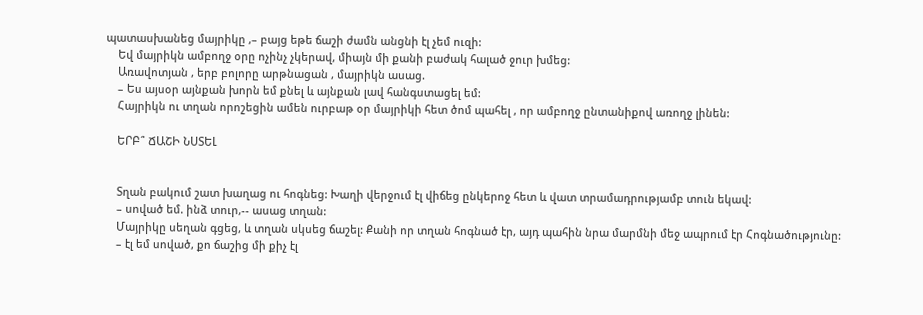պատասխանեց մայրիկը ,– բայց եթե ճաշի ժամն անցնի էլ չեմ ուզի:
    Եվ մայրիկն ամբողջ օրը ոչինչ չկերավ, միայն մի քանի բաժակ հալած ջուր խմեց:
    Առավոտյան , երբ բոլորը արթնացան , մայրիկն ասաց.
    – Ես այսօր այնքան խորն եմ քնել և այնքան լավ հանգստացել եմ:
    Հայրիկն ու տղան որոշեցին ամեն ուրբաթ օր մայրիկի հետ ծոմ պահել , որ ամբողջ ընտանիքով առողջ լինեն:

    ԵՐԲ՞ ՃԱՇԻ ՆՍՏԵԼ


    Տղան բակում շատ խաղաց ու հոգնեց: Խաղի վերջում էլ վիճեց ընկերոջ հետ և վատ տրամադրությամբ տուն եկավ:
    – սոված եմ. ինձ տուր,-- ասաց տղան:
    Մայրիկը սեղան գցեց, և տղան սկսեց ճաշել: Քանի որ տղան հոգնած էր, այդ պահին նրա մարմնի մեջ ապրում էր Հոգնածությունը:
    – էլ եմ սոված, քո ճաշից մի քիչ էլ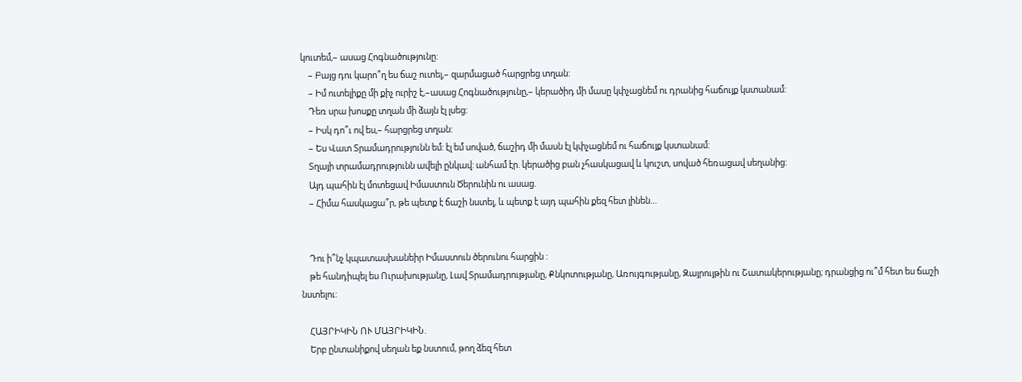կուտեմ,– ասաց Հոգնածությունը:
    – Բայց դու կարո՞ղ ես ճաշ ուտել,– զարմացած հարցրեց տղան:
    – Իմ ուտելիքը մի քիչ ուրիշ է,–ասաց Հոգնածությունը,– կերածիդ մի մասը կփչացնեմ ու դրանից հաճույք կստանամ:
    Դեռ սրա խոսքը տղան մի ձայն էլ լսեց:
    – Իսկ դո՞ւ ով ես,– հարցրեց տղան:
    – Ես Վատ Տրամադրությունն եմ: էլ եմ սոված, ճաշիդ մի մասն էլ կփչացնեմ ու հաճույք կստանամ:
    Տղայի տրամադրությունն ավելի ընկավ: անհամ էր. կերածից բան չհասկացավ և կուշտ, սոված հեռացավ սեղանից:
    Այդ պահին էլ մոտեցավ Իմաստուն Ծերունին ու ասաց.
    – Հիմա հասկացա՞ր, թե պետք է ճաշի նստել, և պետք է այդ պահին քեզ հետ լինեն…


    Դու ի՞նչ կպատասխանեիր Իմաստուն ծերունու հարցին :
    թե հանդիպել ես Ուրախությանը, Լավ Տրամադրությանը, Քնկոտությանը, Առույգությանը, Զայրույթին ու Շատակերությանը; դրանցից ու՞մ հետ ես ճաշի նստելու:

    ՀԱՅՐԻԿԻՆ ՈՒ ՄԱՅՐԻԿԻՆ.
    Երբ ընտանիքով սեղան եք նստում, թող ձեզ հետ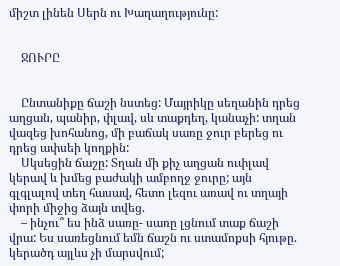միշտ լինեն Սերն ու Խաղաղությունը:


    ՋՈՒՐԸ


    Ընտանիքը ճաշի նստեց: Մայրիկը սեղանին դրեց աղցան, պանիր, փլավ, սև տաքդեղ, կանաչի: տղան վազեց խոհանոց, մի բաճակ սառը ջուր բերեց ու դրեց ափսեի կողքին:
    Սկսեցին ճաշը: Տղան մի քիչ աղցան ուփլավ կերավ և խմեց բաժակի ամբողջ ջուրը; այն գլգլալով տեղ հասավ, հետո լեզու առավ ու տղայի փորի միջից ձայն տվեց.
    – ինչու՞ ես ինձ սառը- սառը լցնում տաք ճաշի վրա: Ես սառեցնում եմն ճաշն ու ստամոքսի հյութը. կերածդ այլևս չի մարսվում;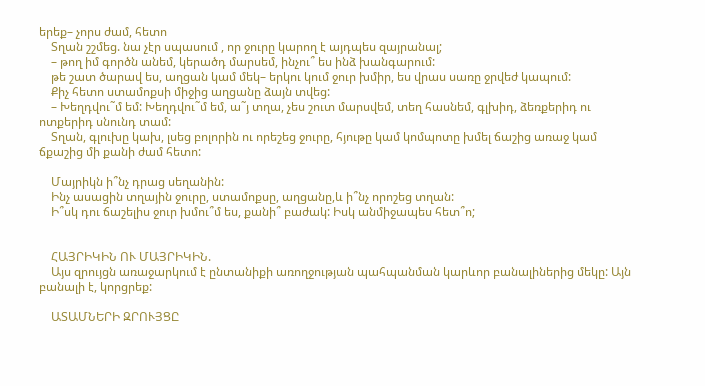երեք– չորս ժամ, հետո
    Տղան շշմեց. նա չէր սպասում , որ ջուրը կարող է այդպես զայրանալ;
    – թող իմ գործն անեմ, կերածդ մարսեմ, ինչու՞ ես ինձ խանգարում:
    թե շատ ծարավ ես, աղցան կամ մեկ– երկու կում ջուր խմիր, ես վրաս սառը ջրվեժ կապում:
    Քիչ հետո ստամոքսի միջից աղցանը ձայն տվեց:
    – Խեղդվու˜մ եմ: Խեղդվու˜մ եմ, ա˜յ տղա, չես շուտ մարսվեմ, տեղ հասնեմ, գլխիդ, ձեռքերիդ ու ոտքերիդ սնունդ տամ:
    Տղան, գլուխը կախ, լսեց բոլորին ու որեշեց ջուրը, հյութը կամ կոմպոտը խմել ճաշից առաջ կամ ճքաշից մի քանի ժամ հետո:

    Մայրիկն ի՞նչ դրաց սեղանին:
    Ինչ ասացին տղային ջուրը, ստամոքսը, աղցանը,և ի՞նչ որոշեց տղան:
    Ի՞սկ դու ճաշելիս ջուր խմու՞մ ես, քանի՞ բաժակ: Իսկ անմիջապես հետ՞ո;


    ՀԱՅՐԻԿԻՆ ՈՒ ՄԱՅՐԻԿԻՆ.
    Այս զրույցն առաջարկում է ընտանիքի առողջության պահպանման կարևոր բանալիներից մեկը: Այն բանալի է, կորցրեք:

    ԱՏԱՄՆԵՐԻ ԶՐՈՒՅՑԸ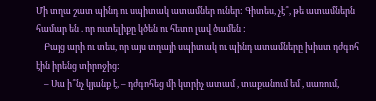Մի տղա շատ պինդ ու սպիտակ ատամներ ուներ: Գիտես, չէ՞, թե ատամներն համար են . որ ուտելիքը կծեն ու հետո լավ ծամեն :
    Բայց արի ու տես, որ այս տղայի սպիտակ ու պինդ ատամները խիստ դժգոհ էին իրենց տիրոջից:
    – Սա ի՞նչ կյանք է, – դժգոհեց մի կտրիչ ատամ , տաքանում եմ , սառում,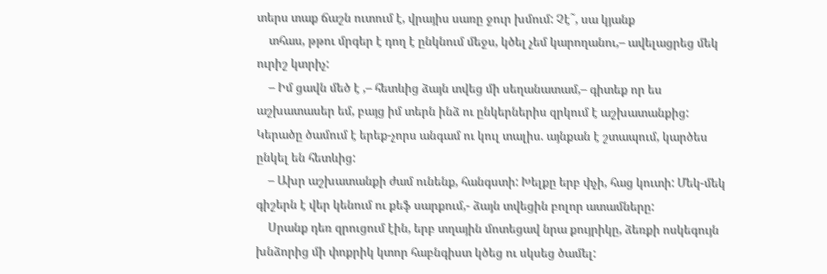տերս տաք ճաշն ուտում է, վրայիս սառը ջուր խմում: Չէ˜, սա կյանք
    տհաս, թթու մրգեր է դող է ընկնում մեջս, կծել չեմ կարողանու,– ավելացրեց մեկ ուրիշ կտրիչ:
    – Իմ ցավն մեծ է ,– հետևից ձայն տվեց մի սեղանատամ,– գիտեք որ ես աշխատասեր եմ, բայց իմ տերն ինձ ու ընկերներիս զրկում է աշխատանքից: Կերածը ծամում է երեք-չորս անգամ ու կուլ տալիս. այնքան է շտապում, կարծես ընկել են հետևից:
    – Ախր աշխատանքի ժամ ունենք, հանգստի: Խելքը երբ փչի, հաց կուտի: Մեկ-մեկ գիշերն է վեր կենում ու քեֆ սարքում,- ձայն տվեցին բոլոր ատամները:
    Սրանք դեռ զրուցում էին, երբ տղային մոտեցավ նրա քույրիկը, ձեռքի ոսկեգույն խնձորից մի փոքրիկ կտոր հաբնգիստ կծեց ու սկսեց ծամել: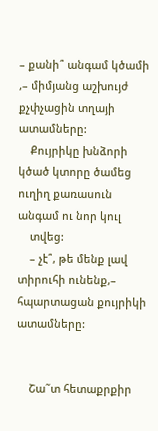– քանի՞ անգամ կծամի ,– միմյանց աշխույժ քչփչացին տղայի ատամները:
    Քույրիկը խնձորի կծած կտորը ծամեց ուղիղ քառասուն անգամ ու նոր կուլ
    տվեց:
    – չէ՞, թե մենք լավ տիրուհի ունենք,– հպարտացան քույրիկի ատամները:


    Շա˜տ հետաքրքիր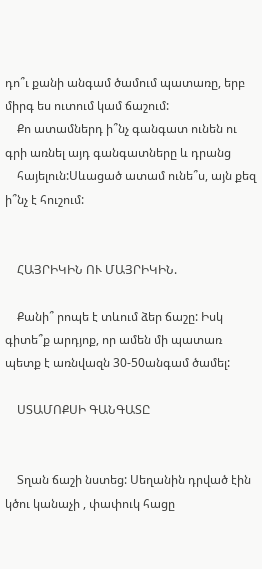դո՞ւ քանի անգամ ծամում պատառը, երբ միրգ ես ուտում կամ ճաշում:
    Քո ատամներդ ի՞նչ գանգատ ունեն ու գրի առնել այդ գանգատները և դրանց
    հայելուն:Սևացած ատամ ունե՞ս, այն քեզ ի՞նչ է հուշում:


    ՀԱՅՐԻԿԻՆ ՈՒ ՄԱՅՐԻԿԻՆ.

    Քանի՞ րոպե է տևում ձեր ճաշը: Իսկ գիտե՞ք արդյոք, որ ամեն մի պատառ պետք է առնվազն 30-50անգամ ծամել:

    ՍՏԱՄՈՔՍԻ ԳԱՆԳԱՏԸ


    Տղան ճաշի նստեց: Սեղանին դրված էին կծու կանաչի , փափուկ հացը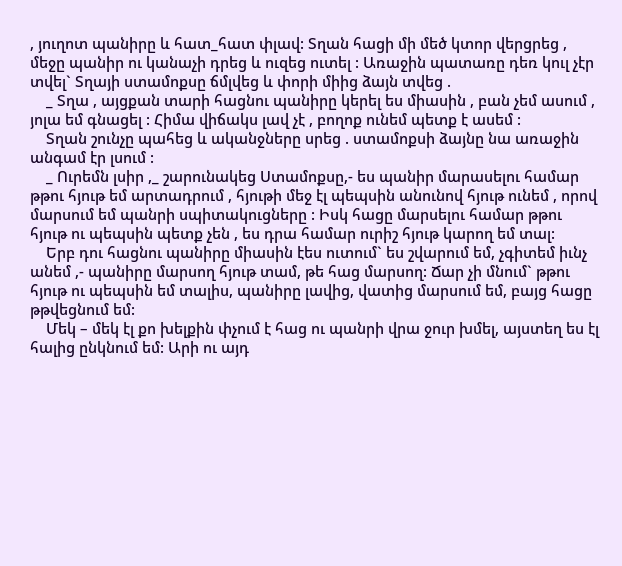, յուղոտ պանիրը և հատ_հատ փլավ: Տղան հացի մի մեծ կտոր վերցրեց , մեջը պանիր ու կանաչի դրեց և ուզեց ուտել : Առաջին պատառը դեռ կուլ չէր տվել` Տղայի ստամոքսը ճմլվեց և փորի միից ձայն տվեց .
    _ Տղա , այցքան տարի հացնու պանիրը կերել ես միասին , բան չեմ ասում , յոլա եմ գնացել : Հիմա վիճակս լավ չէ , բողոք ունեմ պետք է ասեմ :
    Տղան շունչը պահեց և ականջները սրեց . ստամոքսի ձայնը նա առաջին անգամ էր լսում :
    _ Ուրեմն լսիր ,_ շարունակեց Ստամոքսը,- ես պանիր մարասելու համար թթու հյութ եմ արտադրում , հյութի մեջ էլ պեպսին անունով հյութ ունեմ , որով մարսում եմ պանրի սպիտակուցները : Իսկ հացը մարսելու համար թթու հյութ ու պեպսին պետք չեն , ես դրա համար ուրիշ հյութ կարող եմ տալ:
    Երբ դու հացնու պանիրը միասին էես ուտում` ես շվարում եմ, չգիտեմ իւնչ անեմ ,- պանիրը մարսող հյութ տամ, թե հաց մարսող: Ճար չի մնում` թթու հյութ ու պեպսին եմ տալիս, պանիրը լավից, վատից մարսում եմ, բայց հացը թթվեցնում եմ:
    Մեկ – մեկ էլ քո խելքին փչում է հաց ու պանրի վրա ջուր խմել, այստեղ ես էլ հալից ընկնում եմ: Արի ու այդ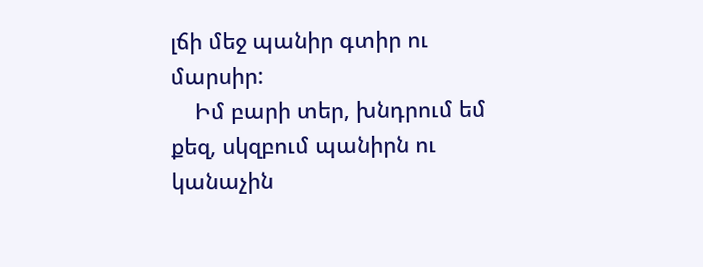լճի մեջ պանիր գտիր ու մարսիր:
    Իմ բարի տեր, խնդրում եմ քեզ, սկզբում պանիրն ու կանաչին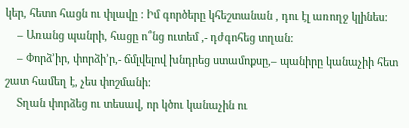կեր, հետո հացն ու փլավը : Իմ գործերը կհեշտանան , դու էլ առողջ կլինես:
    – Առանց պանրի, հացը ո՞նց ուտեմ ,- դժգոհեց տղան:
    – Փորձ’իր, փորձի’ր,- ճմլվելով խնդրեց ստամոքսը,– պանիրը կանաչիի հետ շատ համեղ է, չես փոշմանի:
    Տղան փորձեց ու տեսավ, որ կծու կանաչին ու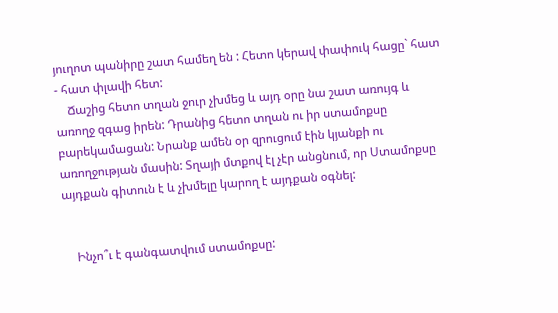յուղոտ պանիրը շատ համեղ են : Հետո կերավ փափուկ հացը` հատ - հատ փլավի հետ:
    Ճաշից հետո տղան ջուր չխմեց և այդ օրը նա շատ առույգ և առողջ զգաց իրեն: Դրանից հետո տղան ու իր ստամոքսը բարեկամացան: Նրանք ամեն օր զրուցում էին կյանքի ու առողջության մասին: Տղայի մտքով էլ չէր անցնում, որ Ստամոքսը այդքան գիտուն է և չխմելը կարող է այդքան օգնել:


    Ինչո՞ւ է գանգատվում ստամոքսը: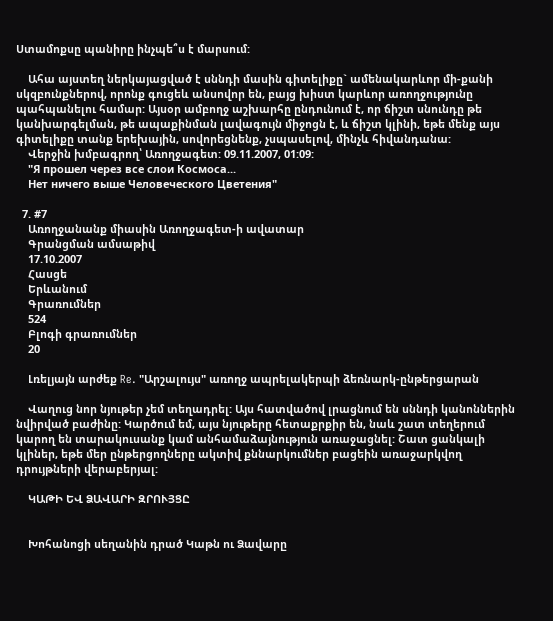Ստամոքսը պանիրը ինչպե՞ս է մարսում:

    Ահա այստեղ ներկայացված է սննդի մասին գիտելիքը` ամենակարևոր մի-քանի սկզբունքներով, որոնք գուցեև անսովոր են, բայց խիստ կարևոր առողջությունը պահպանելու համար: Այսօր ամբողջ աշխարհը ընդունում է, որ ճիշտ սնունդը թե կանխարգելման, թե ապաքինման լավագույն միջոցն է, և ճիշտ կլինի, եթե մենք այս գիտելիքը տանք երեխային, սովորեցնենք, չսպասելով, մինչև հիվանդանա:
    Վերջին խմբագրող՝ Առողջագետ: 09.11.2007, 01:09:
    "Я прошел через все слои Космоса...
    Нет ничего выше Человеческого Цветения"

  7. #7
    Առողջանանք միասին Առողջագետ-ի ավատար
    Գրանցման ամսաթիվ
    17.10.2007
    Հասցե
    Երևանում
    Գրառումներ
    524
    Բլոգի գրառումներ
    20

    Լռելյայն արժեք Re. "Արշալույս" առողջ ապրելակերպի ձեռնարկ-ընթերցարան

    Վաղուց նոր նյութեր չեմ տեղադրել: Այս հատվածով լրացնում են սննդի կանոններին նվիրված բաժինը: Կարծում եմ, այս նյութերը հետաքրքիր են, նաև շատ տեղերում կարող են տարակուսանք կամ անհամաձայնություն առաջացնել: Շատ ցանկալի կլիներ, եթե մեր ընթերցողները ակտիվ քննարկումներ բացեին առաջարկվող դրույթների վերաբերյալ:

    ԿԱԹԻ ԵՎ ՁԱՎԱՐԻ ԶՐՈՒՅՑԸ


    Խոհանոցի սեղանին դրած Կաթն ու Ձավարը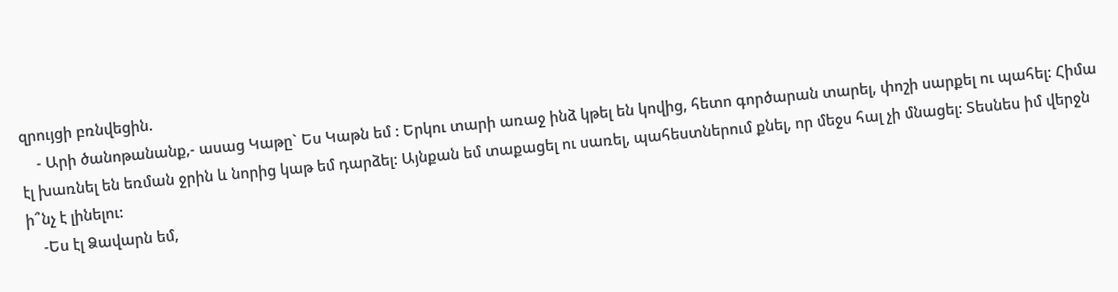զրույցի բռնվեցին.
    - Արի ծանոթանանք,- ասաց Կաթը` Ես Կաթն եմ : Երկու տարի առաջ ինձ կթել են կովից, հետո գործարան տարել, փոշի սարքել ու պահել: Հիմա էլ խառնել են եռման ջրին և նորից կաթ եմ դարձել: Այնքան եմ տաքացել ու սառել, պահեստներում քնել, որ մեջս հալ չի մնացել: Տեսնես իմ վերջն ի՞նչ է լինելու:
    -Ես էլ Ձավարն եմ,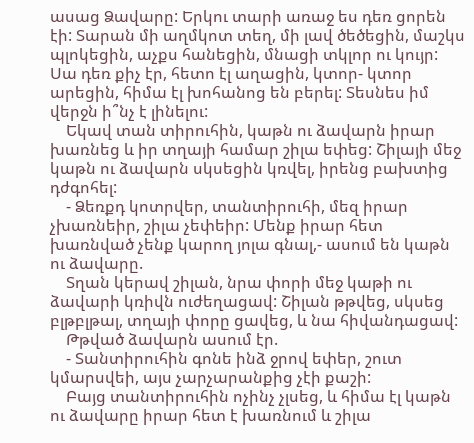ասաց Ձավարը: Երկու տարի առաջ ես դեռ ցորեն էի: Տարան մի աղմկոտ տեղ, մի լավ ծեծեցին, մաշկս պլոկեցին, աչքս հանեցին, մնացի տկլոր ու կույր: Սա դեռ քիչ էր, հետո էլ աղացին, կտոր- կտոր արեցին, հիմա էլ խոհանոց են բերել: Տեսնես իմ վերջն ի՞նչ է լինելու:
    Եկավ տան տիրուհին, կաթն ու ձավարն իրար խառնեց և իր տղայի համար շիլա եփեց: Շիլայի մեջ կաթն ու ձավարն սկսեցին կռվել, իրենց բախտից դժգոհել:
    - Ձեռքդ կոտրվեր, տանտիրուհի, մեզ իրար չխառնեիր, շիլա չեփեիր: Մենք իրար հետ խառնված չենք կարող յոլա գնալ,- ասում են կաթն ու ձավարը.
    Տղան կերավ շիլան, նրա փորի մեջ կաթի ու ձավարի կռիվն ուժեղացավ: Շիլան թթվեց, սկսեց բլթբլթալ, տղայի փորը ցավեց, և նա հիվանդացավ:
    Թթված ձավարն ասում էր.
    - Տանտիրուհին գոնե ինձ ջրով եփեր, շուտ կմարսվեի, այս չարչարանքից չէի քաշի:
    Բայց տանտիրուհին ոչինչ չլսեց, և հիմա էլ կաթն ու ձավարը իրար հետ է խառնում և շիլա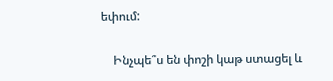եփում:

    Ինչպե՞ս են փոշի կաթ ստացել և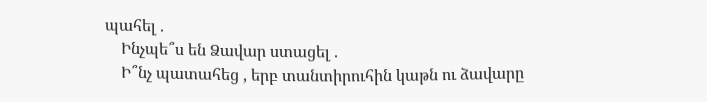պահել .
    Ինչպե՞ս են Ձավար ստացել .
    Ի՞նչ պատահեց , երբ տանտիրուհին կաթն ու ձավարը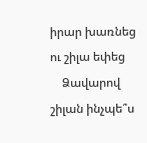իրար խառնեց ու շիլա եփեց
    Ձավարով շիլան ինչպե՞ս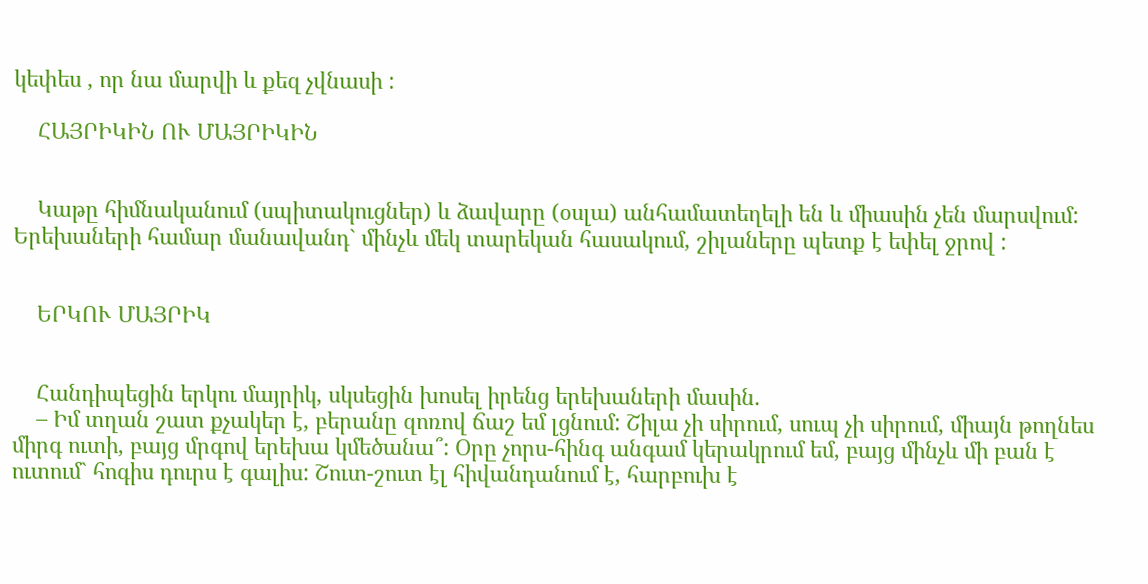կեփես , որ նա մարվի և քեզ չվնասի :

    ՀԱՅՐԻԿԻՆ ՈՒ ՄԱՅՐԻԿԻՆ


    Կաթը հիմնականում (սպիտակուցներ) և ձավարը (օսլա) անհամատեղելի են և միասին չեն մարսվում: Երեխաների համար մանավանդ` մինչև մեկ տարեկան հասակում, շիլաները պետք է եփել ջրով :


    ԵՐԿՈՒ ՄԱՅՐԻԿ


    Հանդիպեցին երկու մայրիկ, սկսեցին խոսել իրենց երեխաների մասին.
    – Իմ տղան շատ քչակեր է, բերանը զոռով ճաշ եմ լցնում: Շիլա չի սիրում, սուպ չի սիրում, միայն թողնես միրգ ուտի, բայց մրգով երեխա կմեծանա՞: Օրը չորս-հինգ անգամ կերակրում եմ, բայց մինչև մի բան է ուտում` հոգիս դուրս է գալիս: Շուտ-շուտ էլ հիվանդանում է, հարբուխ է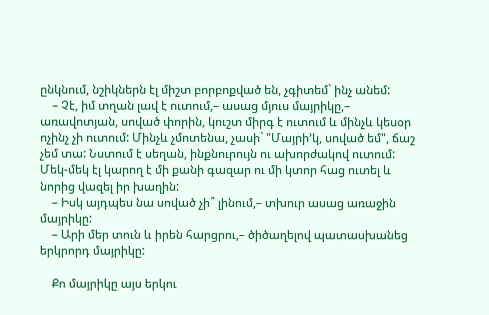ընկնում, նշիկներն էլ միշտ բորբոքված են, չգիտեմ` ինչ անեմ:
    – Չէ, իմ տղան լավ է ուտում,– ասաց մյուս մայրիկը,– առավոտյան, սոված փորին, կուշտ միրգ է ուտում և մինչև կեսօր ոչինչ չի ուտում: Մինչև չմոտենա, չասի` "Մայրի’կ, սոված եմ", ճաշ չեմ տա: Նստում է սեղան, ինքնուրույն ու ախորժակով ուտում: Մեկ-մեկ էլ կարող է մի քանի գազար ու մի կտոր հաց ուտել և նորից վազել իր խաղին:
    – Իսկ այդպես նա սոված չի՞ լինում,– տխուր ասաց առաջին մայրիկը:
    – Արի մեր տուն և իրեն հարցրու,– ծիծաղելով պատասխանեց երկրորդ մայրիկը:

    Քո մայրիկը այս երկու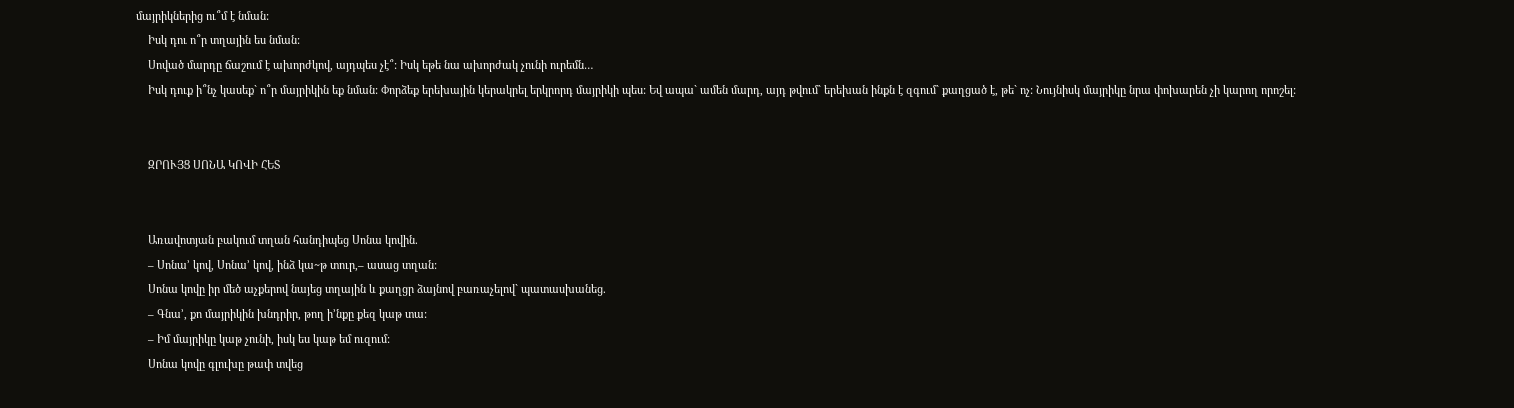մայրիկներից ու՞մ է նման:
    Իսկ դու ո՞ր տղային ես նման:
    Սոված մարդը ճաշում է ախորժկով, այդպես չէ՞: Իսկ եթե նա ախորժակ չունի ուրեմն…
    Իսկ դուք ի՞նչ կասեք` ո՞ր մայրիկին եք նման: Փորձեք երեխային կերակրել երկրորդ մայրիկի պես: Եվ ապա` ամեն մարդ, այդ թվում` երեխան ինքն է զգում` քաղցած է, թե` ոչ: Նույնիսկ մայրիկը նրա փոխարեն չի կարող որոշել:


    ԶՐՈՒՅՑ ՍՈՆԱ ԿՈՎԻ ՀԵՏ


    Առավոտյան բակում տղան հանդիպեց Սոնա կովին.
    – Սոնա’ կով, Սոնա’ կով, ինձ կա~թ տուր,– ասաց տղան:
    Սոնա կովը իր մեծ աչքերով նայեց տղային և քաղցր ձայնով բառաչելով` պատասխանեց.
    – Գնա’, քո մայրիկին խնդրիր, թող ի’նքը քեզ կաթ տա:
    – Իմ մայրիկը կաթ չունի, իսկ ես կաթ եմ ուզում:
    Սոնա կովը գլուխը թափ տվեց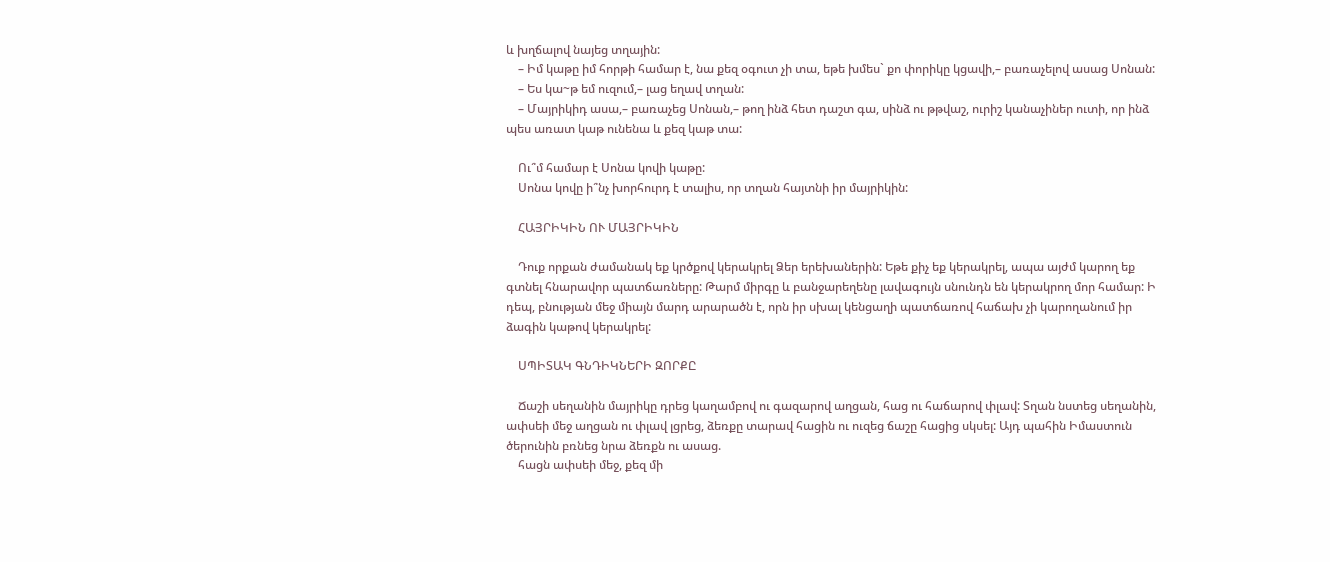և խղճալով նայեց տղային:
    – Իմ կաթը իմ հորթի համար է, նա քեզ օգուտ չի տա, եթե խմես` քո փորիկը կցավի,– բառաչելով ասաց Սոնան:
    – Ես կա~թ եմ ուզում,– լաց եղավ տղան:
    – Մայրիկիդ ասա,– բառաչեց Սոնան,– թող ինձ հետ դաշտ գա, սինձ ու թթվաշ, ուրիշ կանաչիներ ուտի, որ ինձ պես առատ կաթ ունենա և քեզ կաթ տա:

    Ու՞մ համար է Սոնա կովի կաթը:
    Սոնա կովը ի՞նչ խորհուրդ է տալիս, որ տղան հայտնի իր մայրիկին:

    ՀԱՅՐԻԿԻՆ ՈՒ ՄԱՅՐԻԿԻՆ

    Դուք որքան ժամանակ եք կրծքով կերակրել Ձեր երեխաներին: Եթե քիչ եք կերակրել, ապա այժմ կարող եք գտնել հնարավոր պատճառները: Թարմ միրգը և բանջարեղենը լավագույն սնունդն են կերակրող մոր համար: Ի դեպ, բնության մեջ միայն մարդ արարածն է, որն իր սխալ կենցաղի պատճառով հաճախ չի կարողանում իր ձագին կաթով կերակրել:

    ՍՊԻՏԱԿ ԳՆԴԻԿՆԵՐԻ ԶՈՐՔԸ

    Ճաշի սեղանին մայրիկը դրեց կաղամբով ու գազարով աղցան, հաց ու հաճարով փլավ: Տղան նստեց սեղանին, ափսեի մեջ աղցան ու փլավ լցրեց, ձեռքը տարավ հացին ու ուզեց ճաշը հացից սկսել: Այդ պահին Իմաստուն ծերունին բռնեց նրա ձեռքն ու ասաց.
    հացն ափսեի մեջ, քեզ մի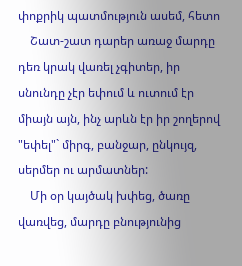փոքրիկ պատմություն ասեմ, հետո
    Շատ-շատ դարեր առաջ մարդը դեռ կրակ վառել չգիտեր, իր սնունդը չէր եփում և ուտում էր միայն այն, ինչ արևն էր իր շողերով "եփել"` միրգ, բանջար, ընկույզ, սերմեր ու արմատներ:
    Մի օր կայծակ խփեց, ծառը վառվեց, մարդը բնությունից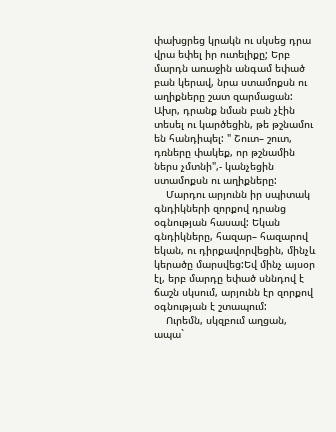փախցրեց կրակն ու սկսեց դրա վրա եփել իր ուտելիքը; Երբ մարդն առաջին անգամ եփած բան կերավ, նրա ստամոքսն ու աղիքները շատ զարմացան: Ախր, դրանք նման բան չէին տեսել ու կարծեցին, թե թշնամու են հանդիպել: " Շուտ– շուտ, դռները փակեք, որ թշնամին ներս չմտնի",- կանչեցին ստամոքսն ու աղիքները:
    Մարդու արյունն իր սպիտակ գնդիկների զորքով դրանց օգնության հասավ: Եկան գնդիկները, հազար– հազարով եկան, ու դիրքավորվեցին, մինչև կերածը մարսվեց:Եվ մինչ այսօր էլ, երբ մարդը եփած սննդով է ճաշն սկսում, արյունն էր զորքով օգնության է շտապում:
    Ուրեմն, սկզբում աղցան, ապա`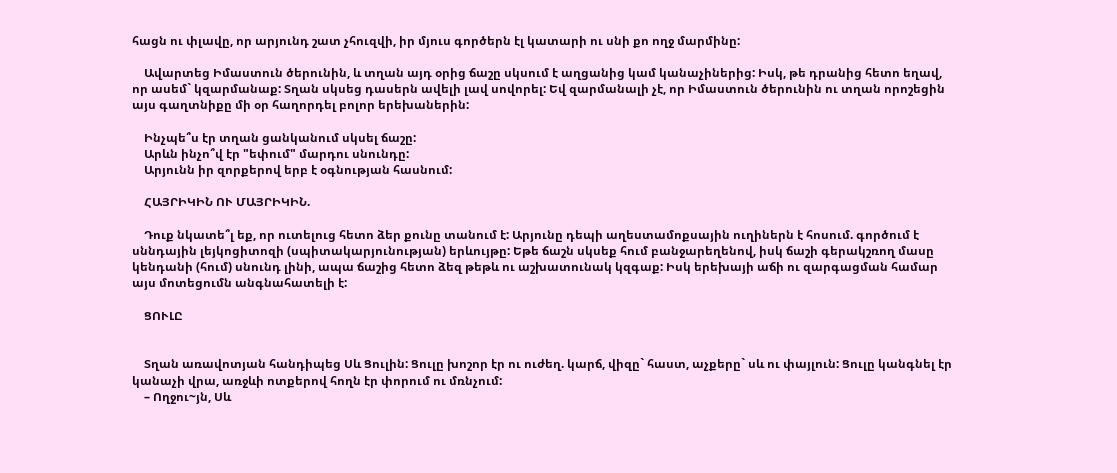հացն ու փլավը, որ արյունդ շատ չհուզվի, իր մյուս գործերն էլ կատարի ու սնի քո ողջ մարմինը:

    Ավարտեց Իմաստուն ծերունին, և տղան այդ օրից ճաշը սկսում է աղցանից կամ կանաչիներից: Իսկ, թե դրանից հետո եղավ, որ ասեմ` կզարմանաք: Տղան սկսեց դասերն ավելի լավ սովորել: Եվ զարմանալի չէ, որ Իմաստուն ծերունին ու տղան որոշեցին այս գաղտնիքը մի օր հաղորդել բոլոր երեխաներին:

    Ինչպե՞ս էր տղան ցանկանում սկսել ճաշը:
    Արևն ինչո՞վ էր "եփում" մարդու սնունդը:
    Արյունն իր զորքերով երբ է օգնության հասնում:

    ՀԱՅՐԻԿԻՆ ՈՒ ՄԱՅՐԻԿԻՆ.

    Դուք նկատե՞լ եք, որ ուտելուց հետո ձեր քունը տանում է: Արյունը դեպի աղեստամոքսային ուղիներն է հոսում. գործում է սննդային լեյկոցիտոզի (սպիտակարյունության) երևույթը: Եթե ճաշն սկսեք հում բանջարեղենով, իսկ ճաշի գերակշռող մասը կենդանի (հում) սնունդ լինի, ապա ճաշից հետո ձեզ թեթև ու աշխատունակ կզգաք: Իսկ երեխայի աճի ու զարգացման համար այս մոտեցումն անգնահատելի է:

    ՑՈՒԼԸ


    Տղան առավոտյան հանդիպեց Սև Ցուլին: Ցուլը խոշոր էր ու ուժեղ. կարճ, վիզը` հաստ, աչքերը` սև ու փայլուն: Ցուլը կանգնել էր կանաչի վրա, առջևի ոտքերով հողն էր փորում ու մռնչում:
    – Ողջու~յն, Սև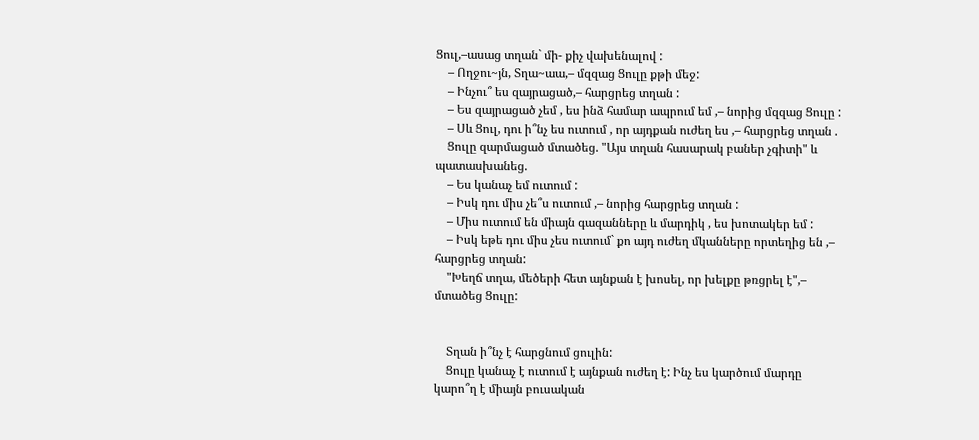Ցուլ,–ասաց տղան` մի- քիչ վախենալով :
    – Ողջու~յն, Տղա~աա,– մզզաց Ցուլը քթի մեջ:
    – Ինչու՞ ես զայրացած,– հարցրեց տղան :
    – Ես զայրացած չեմ , ես ինձ համար ապրում եմ ,– նորից մզզաց Ցուլը :
    – Սև Ցուլ, դու ի՞նչ ես ուտում , որ այդքան ուժեղ ես ,– հարցրեց տղան .
    Ցուլը զարմացած մտածեց. "Այս տղան հասարակ բաներ չգիտի" և պատասխանեց.
    – Ես կանաչ եմ ուտում :
    – Իսկ դու միս չե՞ս ուտում ,– նորից հարցրեց տղան :
    – Միս ուտում են միայն գազանները և մարդիկ , ես խոտակեր եմ :
    – Իսկ եթե դու միս չես ուտում` քո այդ ուժեղ մկանները որտեղից են ,– հարցրեց տղան:
    "Խեղճ տղա, մեծերի հետ այնքան է խոսել, որ խելքը թռցրել է",– մտածեց Ցուլը:


    Տղան ի՞նչ է հարցնում ցուլին:
    Ցուլը կանաչ է ուտում է այնքան ուժեղ է: Ինչ ես կարծում մարդը կարո՞ղ է միայն բուսական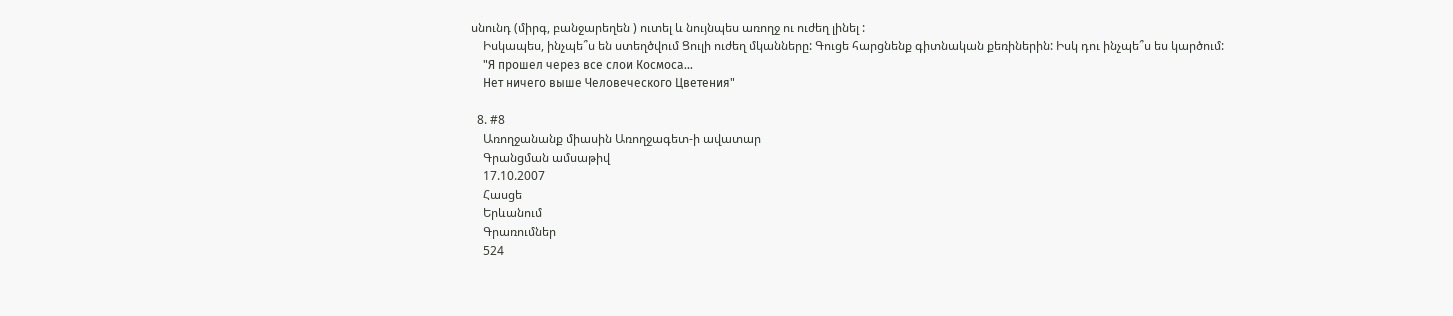սնունդ (միրգ, բանջարեղեն ) ուտել և նույնպես առողջ ու ուժեղ լինել :
    Իսկապես, ինչպե՞ս են ստեղծվում Ցուլի ուժեղ մկանները: Գուցե հարցնենք գիտնական քեռիներին: Իսկ դու ինչպե՞ս ես կարծում:
    "Я прошел через все слои Космоса...
    Нет ничего выше Человеческого Цветения"

  8. #8
    Առողջանանք միասին Առողջագետ-ի ավատար
    Գրանցման ամսաթիվ
    17.10.2007
    Հասցե
    Երևանում
    Գրառումներ
    524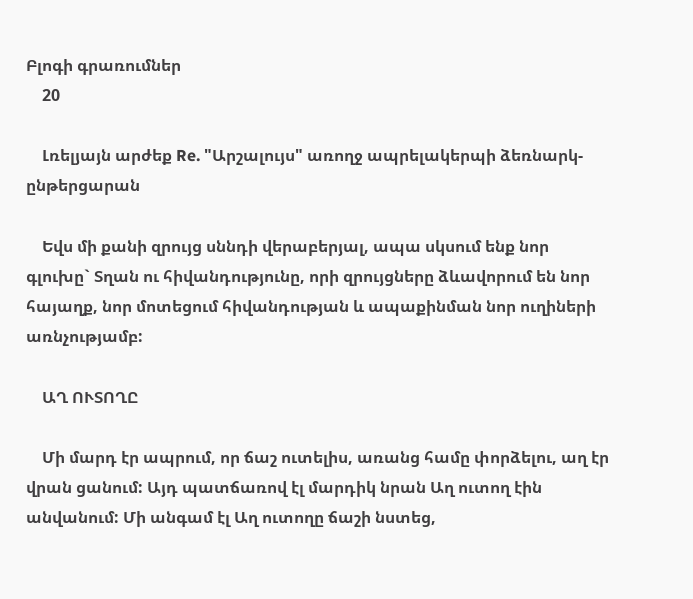Բլոգի գրառումներ
    20

    Լռելյայն արժեք Re. "Արշալույս" առողջ ապրելակերպի ձեռնարկ-ընթերցարան

    Եվս մի քանի զրույց սննդի վերաբերյալ, ապա սկսում ենք նոր գլուխը` Տղան ու հիվանդությունը, որի զրույցները ձևավորում են նոր հայաղք, նոր մոտեցում հիվանդության և ապաքինման նոր ուղիների առնչությամբ:

    ԱՂ ՈՒՏՈՂԸ

    Մի մարդ էր ապրում, որ ճաշ ուտելիս, առանց համը փորձելու, աղ էր վրան ցանում: Այդ պատճառով էլ մարդիկ նրան Աղ ուտող էին անվանում: Մի անգամ էլ Աղ ուտողը ճաշի նստեց,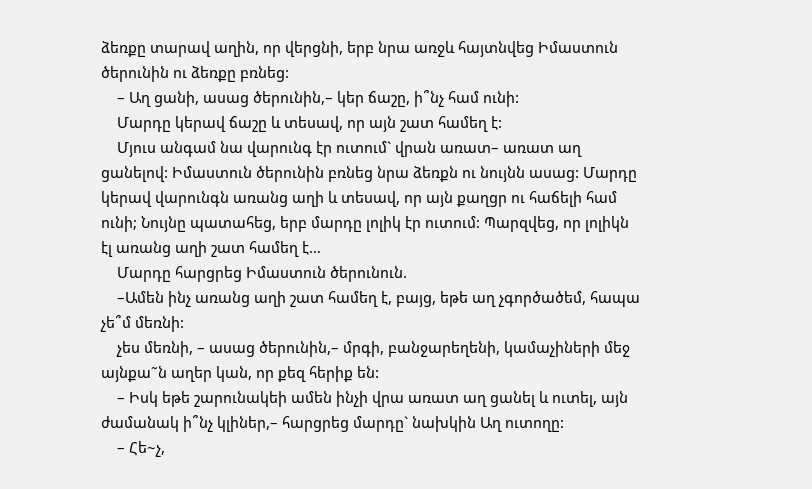ձեռքը տարավ աղին, որ վերցնի, երբ նրա առջև հայտնվեց Իմաստուն ծերունին ու ձեռքը բռնեց:
    – Աղ ցանի, ասաց ծերունին,– կեր ճաշը, ի՞նչ համ ունի:
    Մարդը կերավ ճաշը և տեսավ, որ այն շատ համեղ է:
    Մյուս անգամ նա վարունգ էր ուտում` վրան առատ– առատ աղ ցանելով: Իմաստուն ծերունին բռնեց նրա ձեռքն ու նույնն ասաց: Մարդը կերավ վարունգն առանց աղի և տեսավ, որ այն քաղցր ու հաճելի համ ունի; Նույնը պատահեց, երբ մարդը լոլիկ էր ուտում: Պարզվեց, որ լոլիկն էլ առանց աղի շատ համեղ է…
    Մարդը հարցրեց Իմաստուն ծերունուն.
    –Ամեն ինչ առանց աղի շատ համեղ է, բայց, եթե աղ չգործածեմ, հապա չե՞մ մեռնի:
    չես մեռնի, – ասաց ծերունին,– մրգի, բանջարեղենի, կամաչիների մեջ այնքա˜ն աղեր կան, որ քեզ հերիք են:
    – Իսկ եթե շարունակեի ամեն ինչի վրա առատ աղ ցանել և ուտել, այն ժամանակ ի՞նչ կլիներ,– հարցրեց մարդը` նախկին Աղ ուտողը:
    – Հե~չ,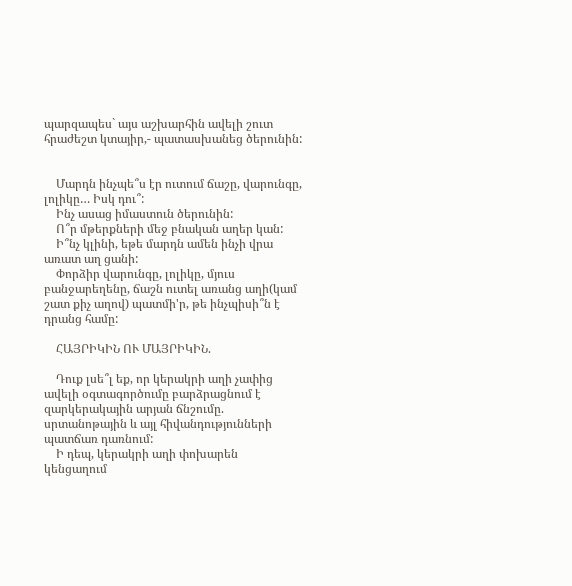պարզապես` այս աշխարհին ավելի շուտ հրաժեշտ կտայիր,- պատասխանեց ծերունին:


    Մարդն ինչպե՞ս էր ուտում ճաշը, վարունգը, լոլիկը… Իսկ դու՞:
    Ինչ ասաց իմաստուն ծերունին:
    Ո՞ր մթերքների մեջ բնական աղեր կան:
    Ի՞նչ կլինի, եթե մարդն ամեն ինչի վրա առատ աղ ցանի:
    Փորձիր վարունգը, լոլիկը, մյուս բանջարեղենը, ճաշն ուտել առանց աղի(կամ շատ քիչ աղով) պատմի'ր, թե ինչպիսի՞ն է դրանց համը:

    ՀԱՅՐԻԿԻՆ ՈՒ ՄԱՅՐԻԿԻՆ.

    Դուք լսե՞լ եք, որ կերակրի աղի չափից ավելի օգտագործումը բարձրացնում է զարկերակային արյան ճնշումը. սրտանոթային և այլ հիվանդությունների պատճառ դառնում:
    Ի դեպ, կերակրի աղի փոխարեն կենցաղում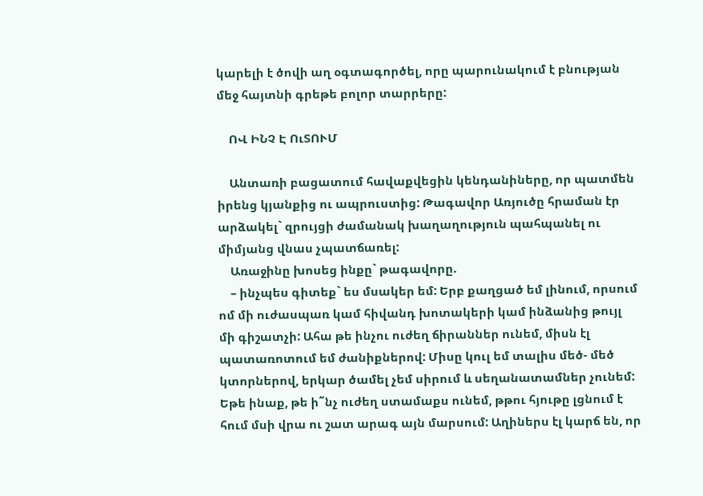կարելի է ծովի աղ օգտագործել, որը պարունակում է բնության մեջ հայտնի գրեթե բոլոր տարրերը:

    ՈՎ ԻՆՉ Է ՈւՏՈՒՄ

    Անտառի բացատում հավաքվեցին կենդանիները, որ պատմեն իրենց կյանքից ու ապրուստից: Թագավոր Առյուծը հրաման էր արձակել` զրույցի ժամանակ խաղաղություն պահպանել ու միմյանց վնաս չպատճառել:
    Առաջինը խոսեց ինքը` թագավորը.
    – ինչպես գիտեք` ես մսակեր եմ: Երբ քաղցած եմ լինում, որսում ոմ մի ուժասպառ կամ հիվանդ խոտակերի կամ ինձանից թույլ մի գիշատչի: Ահա թե ինչու ուժեղ ճիրաններ ունեմ, միսն էլ պատառոտում եմ ժանիքներով: Միսը կուլ եմ տալիս մեծ- մեծ կտորներով, երկար ծամել չեմ սիրում և սեղանատամներ չունեմ: Եթե ինաք, թե ի˜նչ ուժեղ ստամաքս ունեմ, թթու հյութը լցնում է հում մսի վրա ու շատ արագ այն մարսում: Աղիներս էլ կարճ են, որ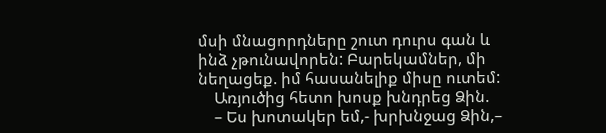մսի մնացորդները շուտ դուրս գան և ինձ չթունավորեն: Բարեկամներ, մի նեղացեք. իմ հասանելիք միսը ուտեմ:
    Առյուծից հետո խոսք խնդրեց Ձին.
    – Ես խոտակեր եմ,- խրխնջաց Ձին,–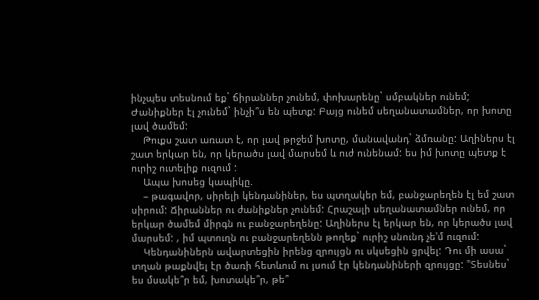ինչպես տեսնում եք` ճիրաններ չունեմ, փոխարենը` սմբակներ ունեմ; Ժանիքներ էլ չունեմ` ինչի՞ս են պետք: Բայց ունեմ սեղանատամներ, որ խոտը լավ ծամեմ:
    Թուքս շատ առատ է, որ լավ թրջեմ խոտը, մանավանդ` ձմռանը: Աղիներս էլ շատ երկար են, որ կերածս լավ մարսեմ և ուժ ունենամ: ես իմ խոտը պետք է ուրիշ ուտելիք ուզում :
    Ապա խոսեց կապիկը.
    – թագավոր, սիրելի կենդանիներ, ես պտղակեր եմ, բանջարեղեն էլ եմ շատ սիրում: Ճիրաններ ու ժանիքներ չունեմ: Հրաշալի սեղանատամներ ունեմ, որ երկար ծամեմ միրգն ու բանջարեղենը: Աղիներս էլ երկար են, որ կերածս լավ մարսեմ: , իմ պտուղն ու բանջարեղենն թողեք` ուրիշ սնունդ չե'մ ուզում:
    Կենդանիներն ավարտեցին իրենց զրույցն ու սկսեցին ցրվել: Դու մի ասա` տղան թաքնվել էր ծառի հետևում ու լսում էր կենդանիների զրույցը: "Տեսնես` ես մսակե՞ր եմ, խոտակե՞ր, թե՞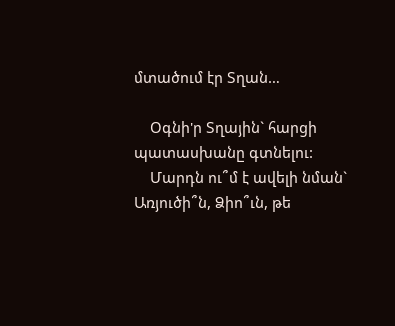մտածում էր Տղան…

    Օգնի'ր Տղային` հարցի պատասխանը գտնելու:
    Մարդն ու՞մ է ավելի նման` Առյուծի՞ն, Ձիո՞ւն, թե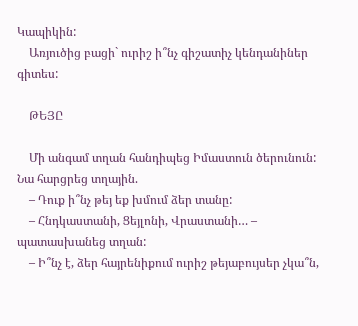Կապիկին:
    Առյուծից բացի` ուրիշ ի՞նչ գիշատիչ կենդանիներ գիտես:

    ԹԵՅԸ

    Մի անգամ տղան հանդիպեց Իմաստուն ծերունուն: Նա հարցրեց տղային.
    – Դուք ի՞նչ թեյ եք խմում ձեր տանը:
    – Հնդկաստանի, Ցեյլոնի, Վրաստանի… – պատասխանեց տղան:
    – Ի՞նչ է, ձեր հայրենիքում ուրիշ թեյաբույսեր չկա՞ն,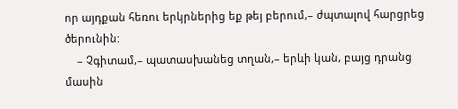որ այդքան հեռու երկրներից եք թեյ բերում,– ժպտալով հարցրեց ծերունին:
    – Չգիտամ,– պատասխանեց տղան,– երևի կան, բայց դրանց մասին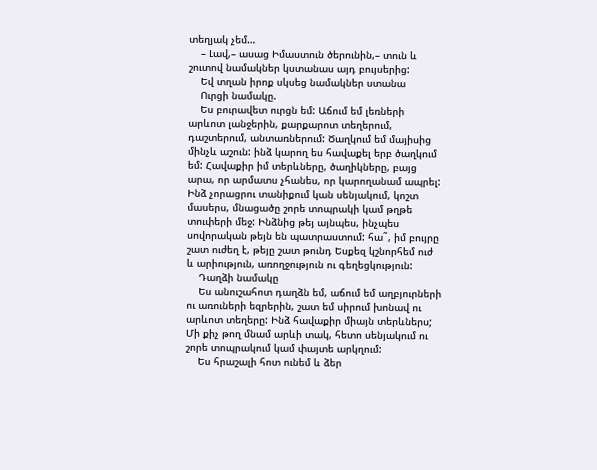տեղյակ չեմ…
    – Լավ,– ասաց Իմաստուն ծերունին,– տուն և շուտով նամակներ կստանաս այդ բույսերից:
    Եվ տղան իրոք սկսեց նամակներ ստանա
    Ուրցի նամակը.
    Ես բուրավետ ուրցն եմ: Աճում եմ լեռների արևոտ լանջերին, քարքարոտ տեղերում, դաշտերում, անտառներում: Ծաղկում եմ մայիսից մինչև աշուն: ինձ կարող ես հավաքել երբ ծաղկում եմ: Հավաքիր իմ տերևները, ծաղիկները, բայց արա, որ արմատս չհանես, որ կարողանամ ապրել: Ինձ չորացրու տանիքում կան սենյակում, կոշտ մասերս, մնացածը շորե տոպրակի կամ թղթե տուփերի մեջ: Ինձնից թեյ այնպես, ինչպես սովորական թեյն են պատրաստում: հա˜, իմ բույրը շատ ուժեղ է, թեյը շատ թունդ Եսքեզ կշնորհեմ ուժ և արիություն, առողջություն ու գեղեցկություն:
    Դաղձի նամակը
    Ես անուշահոտ դաղձն եմ, աճում եմ աղբյուրների ու առուների եզրերին, շատ եմ սիրում խոնավ ու արևոտ տեղերը: Ինձ հավաքիր միայն տերևներս; Մի քիչ թող մնամ արևի տակ, հետո սենյակում ու շորե տոպրակում կամ փայտե արկղում:
    Ես հրաշալի հոտ ունեմ և ձեր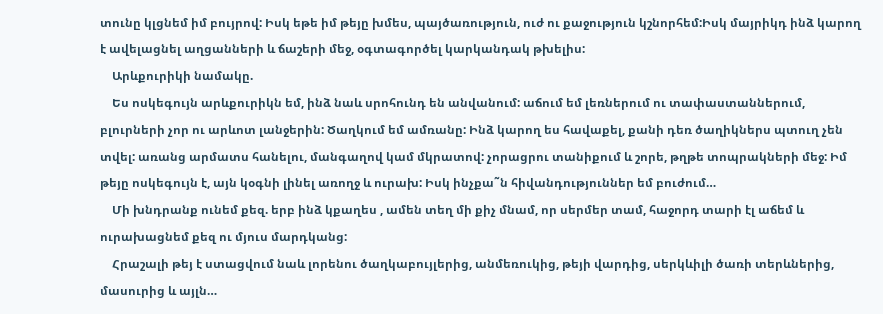տունը կլցնեմ իմ բույրով: Իսկ եթե իմ թեյը խմես, պայծառություն, ուժ ու քաջություն կշնորհեմ:Իսկ մայրիկդ ինձ կարող է ավելացնել աղցանների և ճաշերի մեջ, օգտագործել կարկանդակ թխելիս:
    Արևքուրիկի նամակը.
    Ես ոսկեգույն արևքուրիկն եմ, ինձ նաև սրոհունդ են անվանում: աճում եմ լեռներում ու տափաստաններում, բլուրների չոր ու արևոտ լանջերին: Ծաղկում եմ ամռանը: Ինձ կարող ես հավաքել, քանի դեռ ծաղիկներս պտուղ չեն տվել: առանց արմատս հանելու, մանգաղով կամ մկրատով: չորացրու տանիքում և շորե, թղթե տոպրակների մեջ: Իմ թեյը ոսկեգույն է, այն կօգնի լինել առողջ և ուրախ: Իսկ ինչքա˜ն հիվանդություններ եմ բուժում…
    Մի խնդրանք ունեմ քեզ. երբ ինձ կքաղես , ամեն տեղ մի քիչ մնամ, որ սերմեր տամ, հաջորդ տարի էլ աճեմ և ուրախացնեմ քեզ ու մյուս մարդկանց:
    Հրաշալի թեյ է ստացվում նաև լորենու ծաղկաբույլերից, անմեռուկից, թեյի վարդից, սերկևիլի ծառի տերևներից, մասուրից և այլն…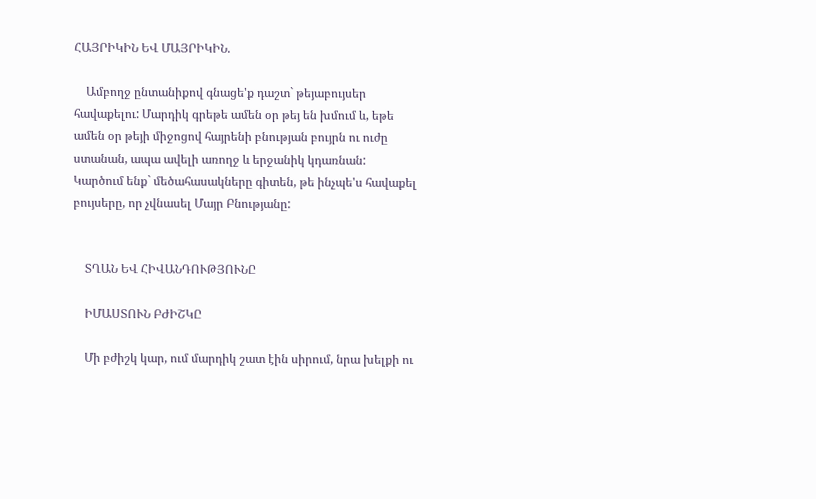ՀԱՅՐԻԿԻՆ ԵՎ ՄԱՅՐԻԿԻՆ.

    Ամբողջ ընտանիքով գնացե'ք դաշտ` թեյաբույսեր հավաքելու: Մարդիկ գրեթե ամեն օր թեյ են խմում և, եթե ամեն օր թեյի միջոցով հայրենի բնության բույրն ու ուժը ստանան, ապա ավելի առողջ և երջանիկ կդառնան: Կարծում ենք` մեծահասակները գիտեն, թե ինչպե'ս հավաքել բույսերը, որ չվնասել Մայր Բնությանը:


    ՏՂԱՆ ԵՎ ՀԻՎԱՆԴՈՒԹՅՈՒՆԸ

    ԻՄԱՍՏՈՒՆ ԲԺԻՇԿԸ

    Մի բժիշկ կար, ում մարդիկ շատ էին սիրում, նրա խելքի ու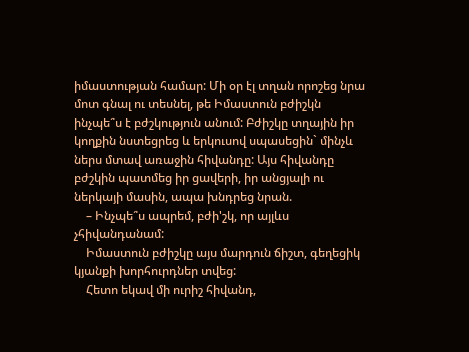իմաստության համար: Մի օր էլ տղան որոշեց նրա մոտ գնալ ու տեսնել, թե Իմաստուն բժիշկն ինչպե՞ս է բժշկություն անում: Բժիշկը տղային իր կողքին նստեցրեց և երկուսով սպասեցին` մինչև ներս մտավ առաջին հիվանդը: Այս հիվանդը բժշկին պատմեց իր ցավերի, իր անցյալի ու ներկայի մասին, ապա խնդրեց նրան.
    – Ինչպե՞ս ապրեմ, բժի'շկ, որ այլևս չհիվանդանամ:
    Իմաստուն բժիշկը այս մարդուն ճիշտ, գեղեցիկ կյանքի խորհուրդներ տվեց:
    Հետո եկավ մի ուրիշ հիվանդ,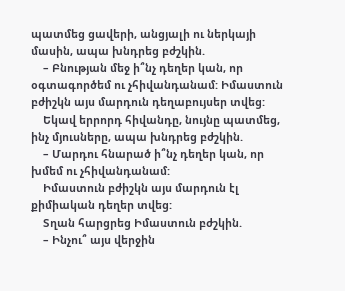պատմեց ցավերի, անցյալի ու ներկայի մասին, ապա խնդրեց բժշկին.
    – Բնության մեջ ի՞նչ դեղեր կան, որ օգտագործեմ ու չհիվանդանամ: Իմաստուն բժիշկն այս մարդուն դեղաբույսեր տվեց:
    Եկավ երրորդ հիվանդը, նույնը պատմեց, ինչ մյուսները, ապա խնդրեց բժշկին.
    – Մարդու հնարած ի՞նչ դեղեր կան, որ խմեմ ու չհիվանդանամ:
    Իմաստուն բժիշկն այս մարդուն էլ քիմիական դեղեր տվեց:
    Տղան հարցրեց Իմաստուն բժշկին.
    – Ինչու՞ այս վերջին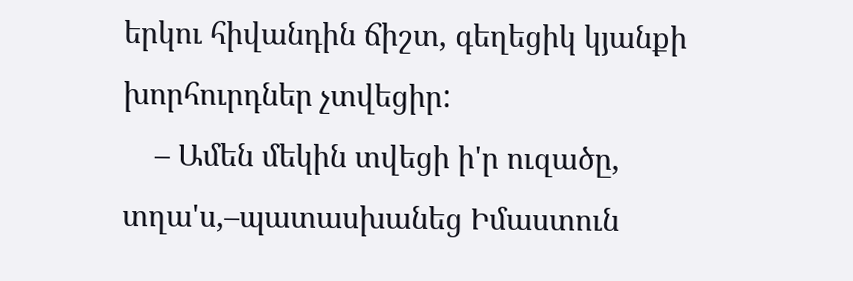երկու հիվանդին ճիշտ, գեղեցիկ կյանքի խորհուրդներ չտվեցիր:
    – Ամեն մեկին տվեցի ի'ր ուզածը, տղա'ս,–պատասխանեց Իմաստուն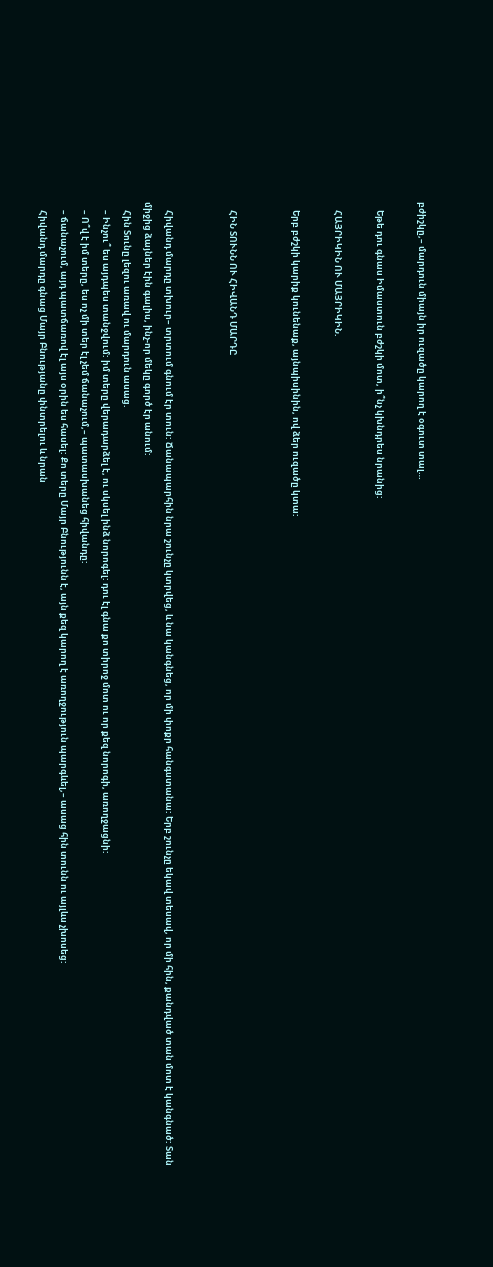բժիշկը,– մարդուն միայն իր ուզածը կարող է օգուտ տալ…

    Եթե դու գնաս Իմաստուն բժշկի մոտ, ի՞նչ կխնդրես նրանից:

    ՀԱՅՐԻԿԻՆ ՈՒ ՄԱՅՐԻԿԻՆ.

    Երբ բժշկի կարիք կունենաք, այնպիսինին, ով ձեր ուզածը կտա:


    ՀԻՆ ՏՈՒՆՆ ՈՒ ՀԻՎԱՆԴ ՄԱՐԴԸ


    Հիվանդ մարդը տխուր– տրտում գնում էր տուն: Ճանապարհին նրա շունչը կտրվեց, և նա կանգնեց, որ մի փոքր հանգստանա: Երբ շունչը եկավ տեսավ, որ մի հին, քանդված տան մոտ է կանգնած: Տան միջից ձայներ էին գալիս, ինչ-որ մեկը գործ էր անում:
    Հին Տունը լեզու առավ ու մարդուն ասաց.
    – Ինչու՞ ես այդպես տանջվում: իմ տերը վերադարձել է, ու սկսել ինձ նորոգել: դու էլ գնա քո տիրոջ մոտ ու որ քեզ նորոգի, առողջացնի:
    – Ո՞վ է իմ տերը, ես ոչ մի տեր էլ չեմ ճանաչում,– պատասխանեց հիվանդը:
    – ճանաչում, այդ պատճառով էլ այս օրին ես հասել: Քո տերը Մայր Բնությունն է, այն քեզ կարող է առողջություն պարգևել,– ասաց հին տունն ու այլևս չխոսեց:
    Հիվանդ մարդը գնաց Մայր Բնությանը փնտրելու և նրան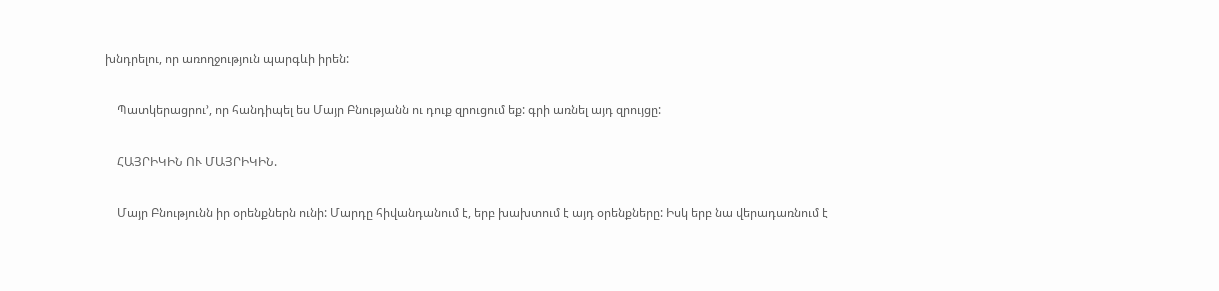խնդրելու, որ առողջություն պարգևի իրեն:

    Պատկերացրու’, որ հանդիպել ես Մայր Բնությանն ու դուք զրուցում եք: գրի առնել այդ զրույցը:

    ՀԱՅՐԻԿԻՆ ՈՒ ՄԱՅՐԻԿԻՆ.

    Մայր Բնությունն իր օրենքներն ունի: Մարդը հիվանդանում է, երբ խախտում է այդ օրենքները: Իսկ երբ նա վերադառնում է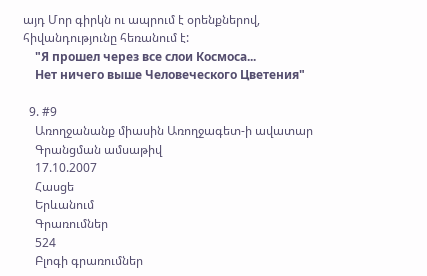այդ Մոր գիրկն ու ապրում է օրենքներով, հիվանդությունը հեռանում է:
    "Я прошел через все слои Космоса...
    Нет ничего выше Человеческого Цветения"

  9. #9
    Առողջանանք միասին Առողջագետ-ի ավատար
    Գրանցման ամսաթիվ
    17.10.2007
    Հասցե
    Երևանում
    Գրառումներ
    524
    Բլոգի գրառումներ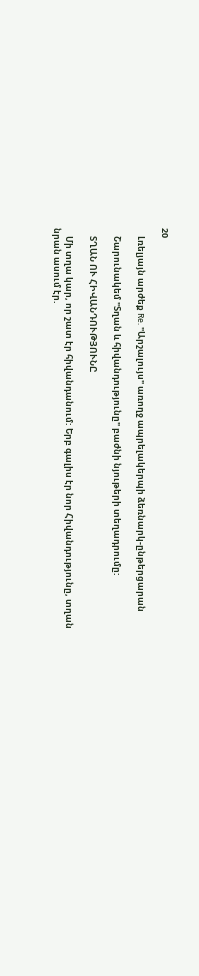20

    Լռելյայն արժեք Re. "Արշալույս" առողջ ապրելակերպի ձեռնարկ-ընթերցարան

    Շարունակեմ "Տղան և հիվանդությունը" բաժնի նյութերի տեղադրումը:

    ՏՂԱՆ ՈՒ ՀԻՎԱՆԴՈՒԹՅՈՒՆԸ

    Մի տղա կար, որ շատ էր հիվանդանում: Երբ գալիս էր նոր Հիվանդությունը, տղան նրան ասում էր.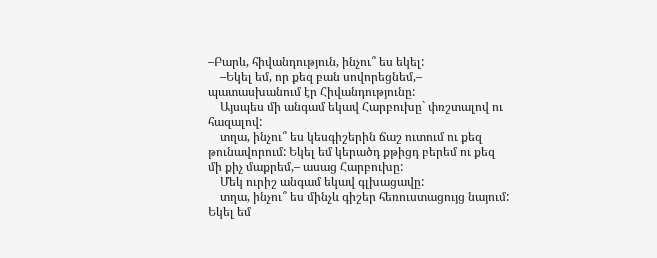–Բարև, հիվանդություն, ինչու՞ ես եկել:
    –Եկել եմ, որ քեզ բան սովորեցնեմ,– պատասխանում էր Հիվանդությունը:
    Այսպես մի անգամ եկավ Հարբուխը` փռշտալով ու հազալով:
    տղա, ինչու՞ ես կեսգիշերին ճաշ ուտում ու քեզ թունավորում: Եկել եմ կերածդ քթիցդ բերեմ ու քեզ մի քիչ մաքրեմ,– ասաց Հարբուխը:
    Մեկ ուրիշ անգամ եկավ գլխացավը:
    տղա, ինչու՞ ես մինչև գիշեր հեռուստացույց նայում: Եկել եմ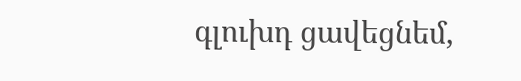գլուխդ ցավեցնեմ,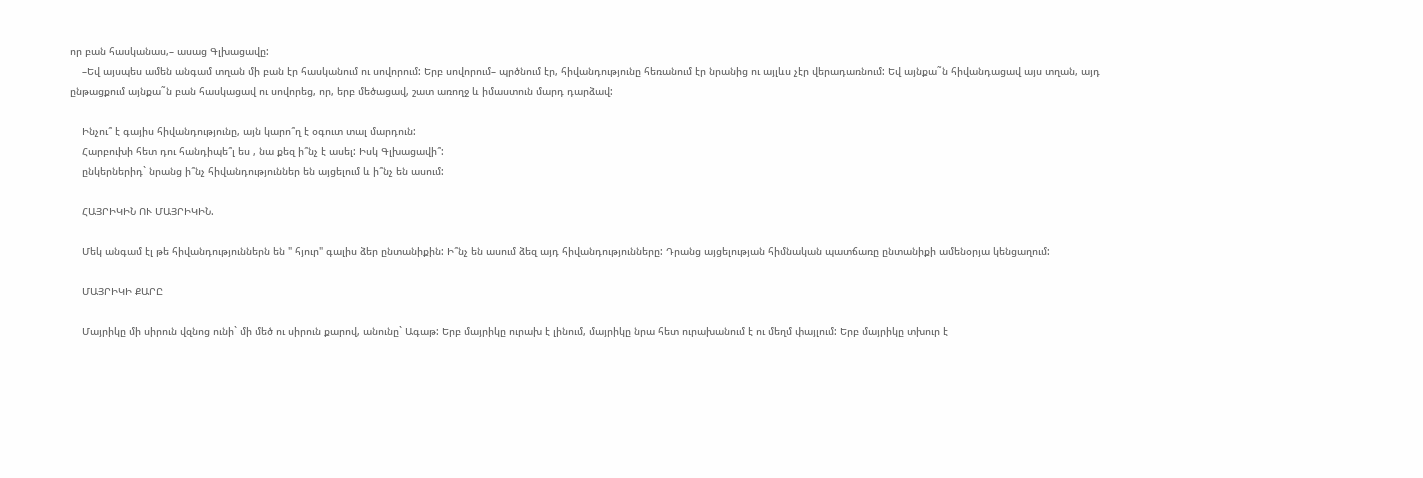որ բան հասկանաս,– ասաց Գլխացավը:
    –Եվ այսպես ամեն անգամ տղան մի բան էր հասկանում ու սովորում: Երբ սովորում– պրծնում էր, հիվանդությունը հեռանում էր նրանից ու այլևս չէր վերադառնում: Եվ այնքա˜ն հիվանդացավ այս տղան, այդ ընթացքում այնքա˜ն բան հասկացավ ու սովորեց, որ, երբ մեծացավ, շատ առողջ և իմաստուն մարդ դարձավ:

    Ինչու՞ է գայիս հիվանդությունը, այն կարո՞ղ է օգուտ տալ մարդուն:
    Հարբուխի հետ դու հանդիպե՞լ ես , նա քեզ ի՞նչ է ասել: Իսկ Գլխացավի՞:
    ընկերներիդ` նրանց ի՞նչ հիվանդություններ են այցելում և ի՞նչ են ասում:

    ՀԱՅՐԻԿԻՆ ՈՒ ՄԱՅՐԻԿԻՆ.

    Մեկ անգամ էլ թե հիվանդություններն են " հյուր" գալիս ձեր ընտանիքին: Ի՞նչ են ասում ձեզ այդ հիվանդությունները: Դրանց այցելության հիմնական պատճառը ընտանիքի ամենօրյա կենցաղում:

    ՄԱՅՐԻԿԻ ՔԱՐԸ

    Մայրիկը մի սիրուն վզնոց ունի` մի մեծ ու սիրուն քարով, անունը` Ագաթ: Երբ մայրիկը ուրախ է լինում, մայրիկը նրա հետ ուրախանում է ու մեղմ փայլում: Երբ մայրիկը տխուր է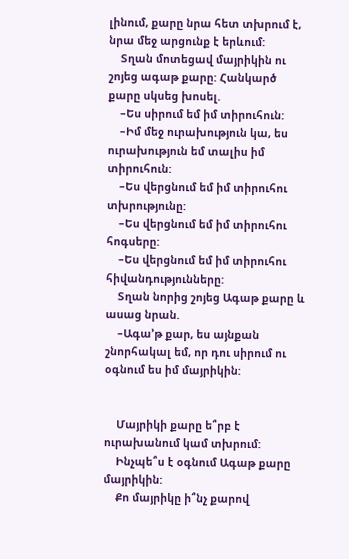լինում, քարը նրա հետ տխրում է, նրա մեջ արցունք է երևում:
    Տղան մոտեցավ մայրիկին ու շոյեց ագաթ քարը: Հանկարծ քարը սկսեց խոսել.
    –Ես սիրում եմ իմ տիրուհուն:
    –Իմ մեջ ուրախություն կա, ես ուրախություն եմ տալիս իմ տիրուհուն:
    –Ես վերցնում եմ իմ տիրուհու տխրությունը:
    –Ես վերցնում եմ իմ տիրուհու հոգսերը:
    –Ես վերցնում եմ իմ տիրուհու հիվանդությունները:
    Տղան նորից շոյեց Ագաթ քարը և ասաց նրան.
    –Ագա’թ քար, ես այնքան շնորհակալ եմ, որ դու սիրում ու օգնում ես իմ մայրիկին:


    Մայրիկի քարը ե՞րբ է ուրախանում կամ տխրում:
    Ինչպե՞ս է օգնում Ագաթ քարը մայրիկին:
    Քո մայրիկը ի՞նչ քարով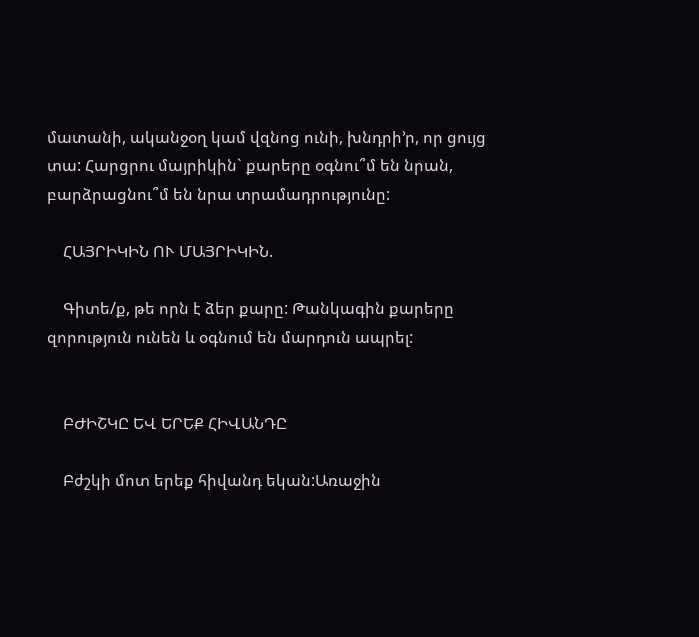մատանի, ականջօղ կամ վզնոց ունի, խնդրի’ր, որ ցույց տա: Հարցրու մայրիկին` քարերը օգնու՞մ են նրան, բարձրացնու՞մ են նրա տրամադրությունը:

    ՀԱՅՐԻԿԻՆ ՈՒ ՄԱՅՐԻԿԻՆ.

    Գիտե/ք, թե որն է ձեր քարը: Թանկագին քարերը զորություն ունեն և օգնում են մարդուն ապրել:


    ԲԺԻՇԿԸ ԵՎ ԵՐԵՔ ՀԻՎԱՆԴԸ

    Բժշկի մոտ երեք հիվանդ եկան:Առաջին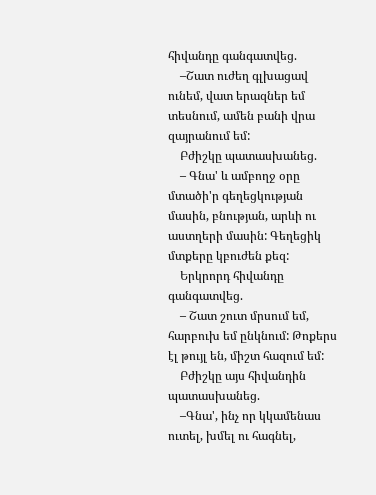հիվանդը գանգատվեց.
    –Շատ ուժեղ գլխացավ ունեմ, վատ երազներ եմ տեսնում, ամեն բանի վրա զայրանում եմ:
    Բժիշկը պատասխանեց.
    – Գնա' և ամբողջ օրը մտածի'ր գեղեցկության մասին, բնության, արևի ու աստղերի մասին: Գեղեցիկ մտքերը կբուժեն քեզ:
    Երկրորդ հիվանդը գանգատվեց.
    – Շատ շուտ մրսում եմ, հարբուխ եմ ընկնում: Թոքերս էլ թույլ են, միշտ հազում եմ:
    Բժիշկը այս հիվանդին պատասխանեց.
    –Գնա', ինչ որ կկամենաս ուտել, խմել ու հագնել,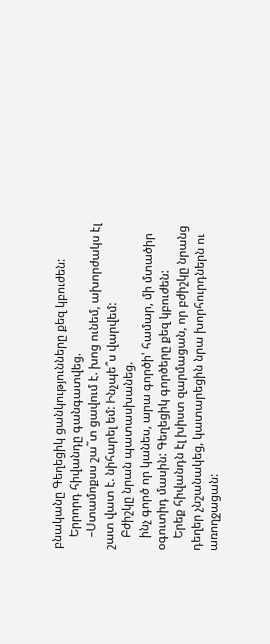բնականը Գեղեցիկ ցանկությունները քեզ կբուժեն:
    Երրորդ հիվանդը գանգատվեց.
    –Ստամոքսս շա˜տ ցավում է. խոց ունեմ, ախորժակս էլ շատ վատ է. նիհարել եմ: Ինչպե՞ս վարվեմ:
    Բժիշկը նրան պատասխանեց.
    ինչ գործ որ կանես, արա գործի' համար, մի մտածիր օգուտիդ մասին: Գեղեցիկ գործերը քեզ կբուժեն:
    Երեք հիվանդն էլ խիստ զարմացան, որ բժիշկը նրանց դեղեր չնշանակեց, կատարեցին նրա խորհուրդներն ու առողջացան: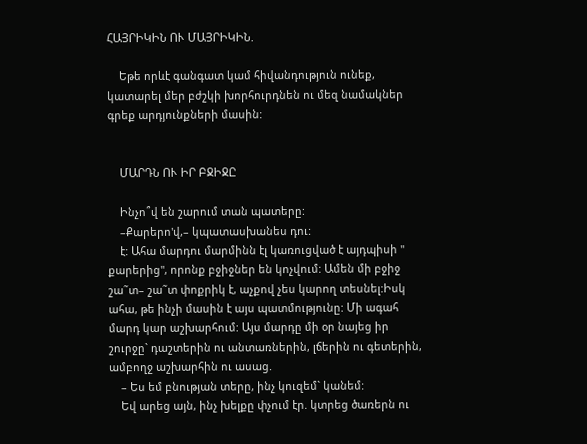ՀԱՅՐԻԿԻՆ ՈՒ ՄԱՅՐԻԿԻՆ.

    Եթե որևէ գանգատ կամ հիվանդություն ունեք, կատարել մեր բժշկի խորհուրդնեն ու մեզ նամակներ գրեք արդյունքների մասին:


    ՄԱՐԴՆ ՈՒ ԻՐ ԲՋԻՋԸ

    Ինչո՞վ են շարում տան պատերը:
    –Քարերո'վ,– կպատասխանես դու:
    է: Ահա մարդու մարմինն էլ կառուցված է այդպիսի " քարերից", որոնք բջիջներ են կոչվում: Ամեն մի բջիջ շա˜տ– շա˜տ փոքրիկ է, աչքով չես կարող տեսնել:Իսկ ահա, թե ինչի մասին է այս պատմությունը: Մի ագահ մարդ կար աշխարհում: Այս մարդը մի օր նայեց իր շուրջը` դաշտերին ու անտառներին, լճերին ու գետերին, ամբողջ աշխարհին ու ասաց.
    – Ես եմ բնության տերը, ինչ կուզեմ` կանեմ:
    Եվ արեց այն, ինչ խելքը փչում էր. կտրեց ծառերն ու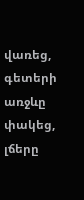վառեց, գետերի առջևը փակեց, լճերը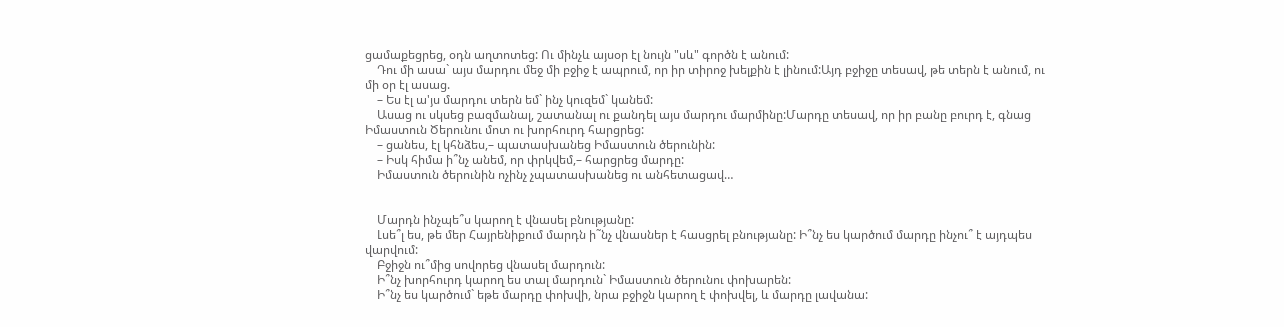ցամաքեցրեց, օդն աղտոտեց: Ու մինչև այսօր էլ նույն "սև" գործն է անում:
    Դու մի ասա` այս մարդու մեջ մի բջիջ է ապրում, որ իր տիրոջ խելքին է լինում:Այդ բջիջը տեսավ, թե տերն է անում, ու մի օր էլ ասաց.
    – Ես էլ ա'յս մարդու տերն եմ` ինչ կուզեմ` կանեմ:
    Ասաց ու սկսեց բազմանալ, շատանալ ու քանդել այս մարդու մարմինը:Մարդը տեսավ, որ իր բանը բուրդ է, գնաց Իմաստուն Ծերունու մոտ ու խորհուրդ հարցրեց:
    – ցանես, էլ կհնձես,– պատասխանեց Իմաստուն ծերունին:
    – Իսկ հիմա ի՞նչ անեմ, որ փրկվեմ,– հարցրեց մարդը:
    Իմաստուն ծերունին ոչինչ չպատասխանեց ու անհետացավ…


    Մարդն ինչպե՞ս կարող է վնասել բնությանը:
    Լսե՞լ ես, թե մեր Հայրենիքում մարդն ի˜նչ վնասներ է հասցրել բնությանը: Ի՞նչ ես կարծում մարդը ինչու՞ է այդպես վարվում:
    Բջիջն ու՞մից սովորեց վնասել մարդուն:
    Ի՞նչ խորհուրդ կարող ես տալ մարդուն` Իմաստուն ծերունու փոխարեն:
    Ի՞նչ ես կարծում` եթե մարդը փոխվի, նրա բջիջն կարող է փոխվել, և մարդը լավանա: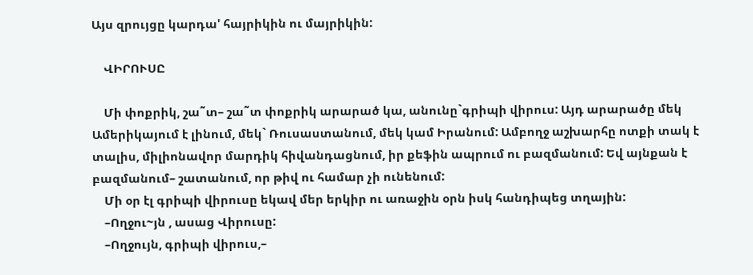Այս զրույցը կարդա' հայրիկին ու մայրիկին:

    ՎԻՐՈՒՍԸ

    Մի փոքրիկ, շա˜տ– շա˜տ փոքրիկ արարած կա, անունը`գրիպի վիրուս: Այդ արարածը մեկ Ամերիկայում է լինում, մեկ` Ռուսաստանում, մեկ կամ Իրանում: Ամբողջ աշխարհը ոտքի տակ է տալիս, միլիոնավոր մարդիկ հիվանդացնում, իր քեֆին ապրում ու բազմանում: Եվ այնքան է բազմանում– շատանում, որ թիվ ու համար չի ունենում:
    Մի օր էլ գրիպի վիրուսը եկավ մեր երկիր ու առաջին օրն իսկ հանդիպեց տղային:
    –Ողջու~յն , ասաց Վիրուսը:
    –Ողջույն, գրիպի վիրուս,–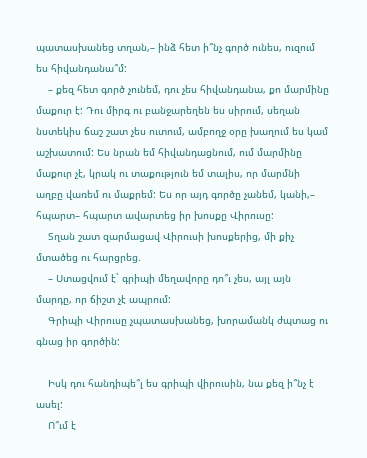պատասխանեց տղան,– ինձ հետ ի՞նչ գործ ունես, ուզում ես հիվանդանա՞մ:
    – քեզ հետ գործ չունեմ, դու չես հիվանդանա, քո մարմինը մաքուր է: Դու միրգ ու բանջարեղեն ես սիրում, սեղան նստեկիս ճաշ շատ չես ուտում, ամբողջ օրը խաղում ես կամ աշխատում: Ես նրան եմ հիվանդացնում, ում մարմինը մաքուր չէ, կրակ ու տաքություն եմ տալիս, որ մարմնի աղբը վառեմ ու մաքրեմ: Ես որ այդ գործը չանեմ, կանի,– հպարտ– հպարտ ավարտեց իր խոսքը Վիրուսը:
    Տղան շատ զարմացավ Վիրուսի խոսքերից, մի քիչ մտածեց ու հարցրեց.
    – Ստացվում է` գրիպի մեղավորը դո՞ւ չես, այլ այն մարդը, որ ճիշտ չէ ապրում:
    Գրիպի Վիրուսը չպատասխանեց, խորամանկ ժպտաց ու գնաց իր գործին:

    Իսկ դու հանդիպե՞լ ես գրիպի վիրուսին, նա քեզ ի՞նչ է ասել:
    Ո՞ւմ է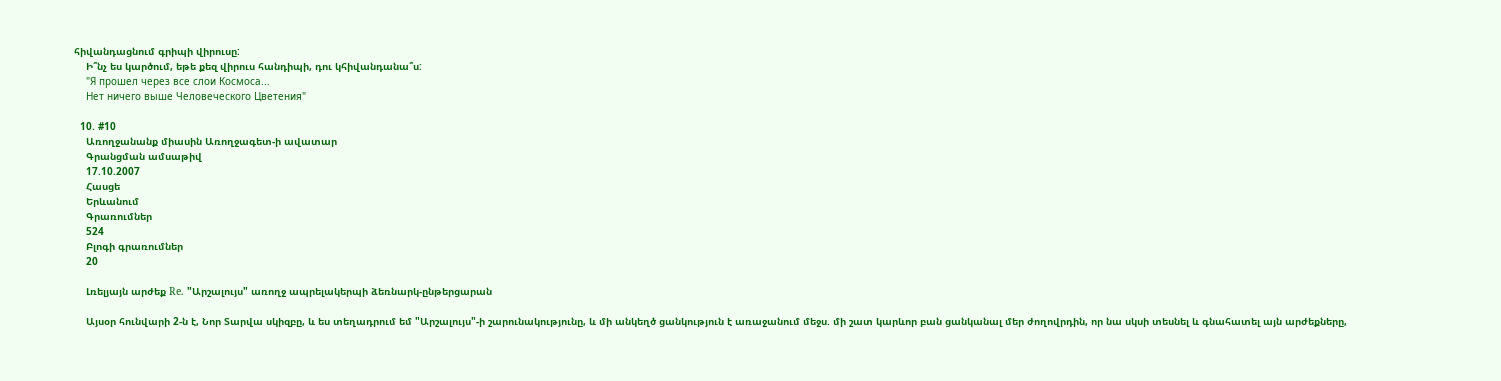հիվանդացնում գրիպի վիրուսը:
    Ի՞նչ ես կարծում, եթե քեզ վիրուս հանդիպի, դու կհիվանդանա՞ս:
    "Я прошел через все слои Космоса...
    Нет ничего выше Человеческого Цветения"

  10. #10
    Առողջանանք միասին Առողջագետ-ի ավատար
    Գրանցման ամսաթիվ
    17.10.2007
    Հասցե
    Երևանում
    Գրառումներ
    524
    Բլոգի գրառումներ
    20

    Լռելյայն արժեք Re. "Արշալույս" առողջ ապրելակերպի ձեռնարկ-ընթերցարան

    Այսօր հունվարի 2-ն է, Նոր Տարվա սկիզբը, և ես տեղադրում եմ "Արշալույս"-ի շարունակությունը, և մի անկեղծ ցանկություն է առաջանում մեջս. մի շատ կարևոր բան ցանկանալ մեր ժողովրդին, որ նա սկսի տեսնել և գնահատել այն արժեքները,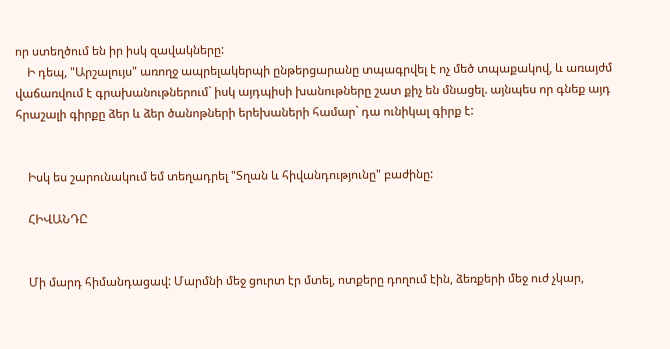որ ստեղծում են իր իսկ զավակները:
    Ի դեպ, "Արշալույս" առողջ ապրելակերպի ընթերցարանը տպագրվել է ոչ մեծ տպաքակով, և առայժմ վաճառվում է գրախանութներում` իսկ այդպիսի խանութները շատ քիչ են մնացել. այնպես որ գնեք այդ հրաշալի գիրքը ձեր և ձեր ծանոթների երեխաների համար` դա ունիկալ գիրք է:


    Իսկ ես շարունակում եմ տեղադրել "Տղան և հիվանդությունը" բաժինը:

    ՀԻՎԱՆԴԸ


    Մի մարդ հիմանդացավ: Մարմնի մեջ ցուրտ էր մտել, ոտքերը դողում էին, ձեռքերի մեջ ուժ չկար,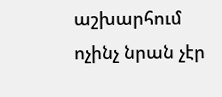աշխարհում ոչինչ նրան չէր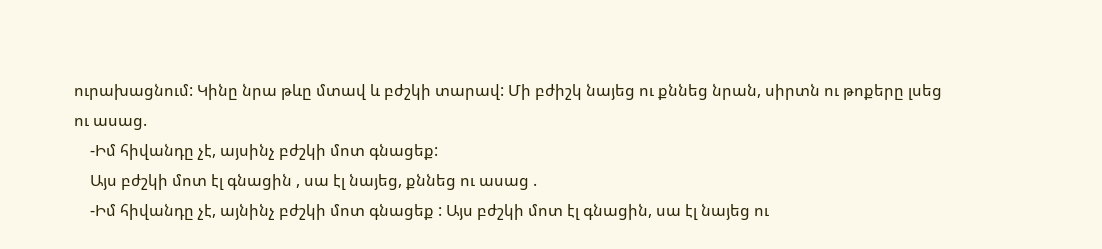ուրախացնում: Կինը նրա թևը մտավ և բժշկի տարավ: Մի բժիշկ նայեց ու քննեց նրան, սիրտն ու թոքերը լսեց ու ասաց.
    -Իմ հիվանդը չէ, այսինչ բժշկի մոտ գնացեք:
    Այս բժշկի մոտ էլ գնացին , սա էլ նայեց, քննեց ու ասաց .
    -Իմ հիվանդը չէ, այնինչ բժշկի մոտ գնացեք : Այս բժշկի մոտ էլ գնացին, սա էլ նայեց ու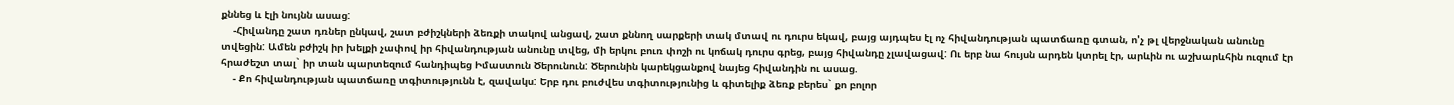քննեց և էլի նույնն ասաց:
    -Հիվանդը շատ դռներ ընկավ, շատ բժիշկների ձեռքի տակով անցավ, շատ քննող սարքերի տակ մտավ ու դուրս եկավ, բայց այդպես էլ ոչ հիվանդության պատճառը գտան, ո'չ թլ վերջնական անունը տվեցին: Ամեն բժիշկ իր խելքի չափով իր հիվանդության անունը տվեց, մի երկու բուռ փոշի ու կոճակ դուրս գրեց, բայց հիվանդը չլավացավ: Ու երբ նա հույսն արդեն կտրել էր, արևին ու աշխարևհին ուզում էր հրաժեշտ տալ` իր տան պարտեզում հանդիպեց Իմաստուն Ծերունուն: Ծերունին կարեկցանքով նայեց հիվանդին ու ասաց.
    - Քո հիվանդության պատճառը տգիտությունն է, զավակս: Երբ դու բուժվես տգիտությունից և գիտելիք ձեռք բերես` քո բոլոր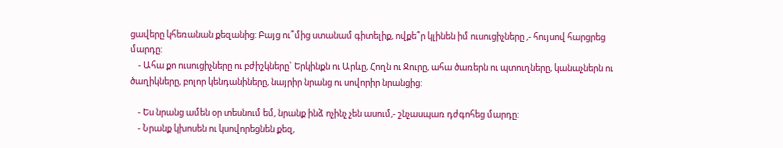ցավերը կհեռանան քեզանից: Բայց ու՞մից ստանամ գիտելիք, ովքե՞ր կլինեն իմ ուսուցիչները ,- հույսով հարցրեց մարդը:
    - Ահա քո ուսուցիչները ու բժիշկները` Երկինքն ու Արևը, Հողն ու Ջուրը, ահա ծառերն ու պտուղները, կանաչներն ու ծաղիկները, բոլոր կենդանիները, նայրիր նրանց ու սովորիր նրանցից:

    - Ես նրանց ամեն օր տեսնում եմ, նրանք ինձ ոչինչ չեն ասում,- շնչասպառ դժգոհեց մարդը:
    - Նրանք կխոսեն ու կսովորեցնեն քեզ,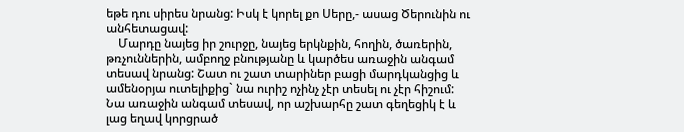եթե դու սիրես նրանց: Իսկ է կորել քո Սերը,- ասաց Ծերունին ու անհետացավ:
    Մարդը նայեց իր շուրջը, նայեց երկնքին, հողին, ծառերին, թռչուններին, ամբողջ բնությանը և կարծես առաջին անգամ տեսավ նրանց: Շատ ու շատ տարիներ բացի մարդկանցից և ամենօրյա ուտելիքից` նա ուրիշ ոչինչ չէր տեսել ու չէր հիշում: Նա առաջին անգամ տեսավ, որ աշխարհը շատ գեղեցիկ է և լաց եղավ կորցրած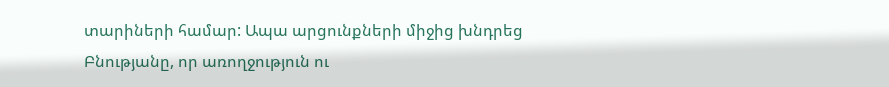տարիների համար: Ապա արցունքների միջից խնդրեց Բնությանը, որ առողջություն ու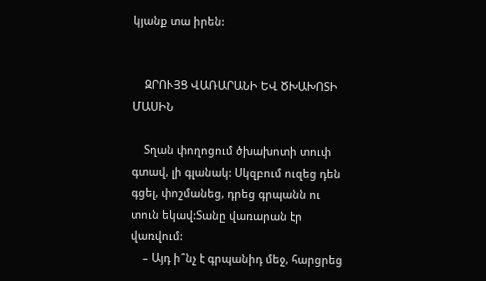կյանք տա իրեն:


    ԶՐՈՒՅՑ ՎԱՌԱՐԱՆԻ ԵՎ ԾԽԱԽՈՏԻ ՄԱՍԻՆ

    Տղան փողոցում ծխախոտի տուփ գտավ, լի գլանակ: Սկզբում ուզեց դեն գցել, փոշմանեց, դրեց գրպանն ու տուն եկավ:Տանը վառարան էր վառվում:
    – Այդ ի՞նչ է գրպանիդ մեջ, հարցրեց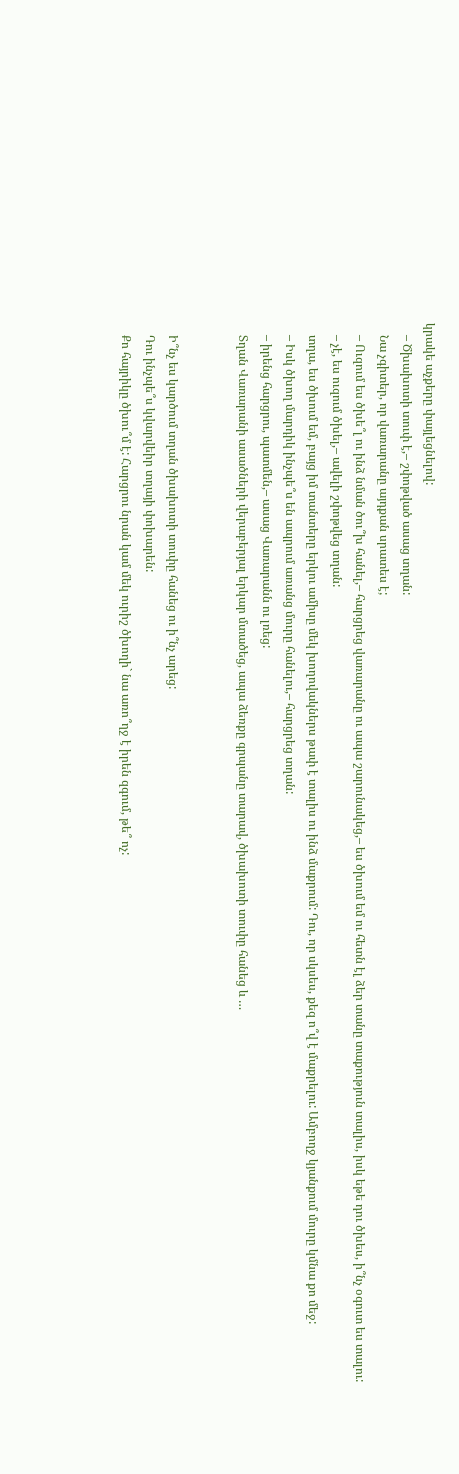կրակե աչքերը փայլեցնելով:
    – Ծխախոտի տուփ է,– շփոթված ասաց տղան:
    Նա չգիտեր, որ վառարանը այդքան սրատես է;
    – Ուզում ես ծխե՞լ ու ինձ նման ծու՞խ հանել,– հարցրեց վառարանը ու ապա շարունակեց,– ես ծխում եմ ու հետն էլ ձեր տանը տաքություն տալիս, իսկ եթե դու ծխես, ի՞նչ օգուտ ես տալու:
    – չէ, ես ուզում ծխել,– ավելի շփոթվեց տղան:
    տղա, ես ծխում եմ, բայց իմ տանտերը երկու ամիսը մեկ խողովակներս թափ է տալիս ու ինձ մաքրում: Դու, որ սկսես, քեզ ո՞վ է մաքրելու: Ամբողջ կյանքում մուրը կմնա քո մեջ:
    – Իսկ ծխող մարդիկ ինչպե՞ս են ապրում առանց մուրը հանելու,– հարցրեց տղան:
    – իրենց հարցրու, պատմեն,– ասաց Վառարանն ու լռեց:
    Տղան Վառարանի ասածների վերաբերյալ երկար մտածեց, ապա ձեռքը գրպանը տարավ, ծխախոտի տուփը հանեց և …


    Ի՞նչ ես կարծում տղան ծխախոտի տուփը հանեց ու ի՞նչ արեց:
    Դու ինչպե՞ս կվարվեիր տղայի փոխարեն:
    Քո հայրիկը ծխու՞մ է: Հարցրու նրան կամ մեկ ուրիշ ծխողի` նա առո՞ղջ է իրեն զգում, թե՞ ոչ: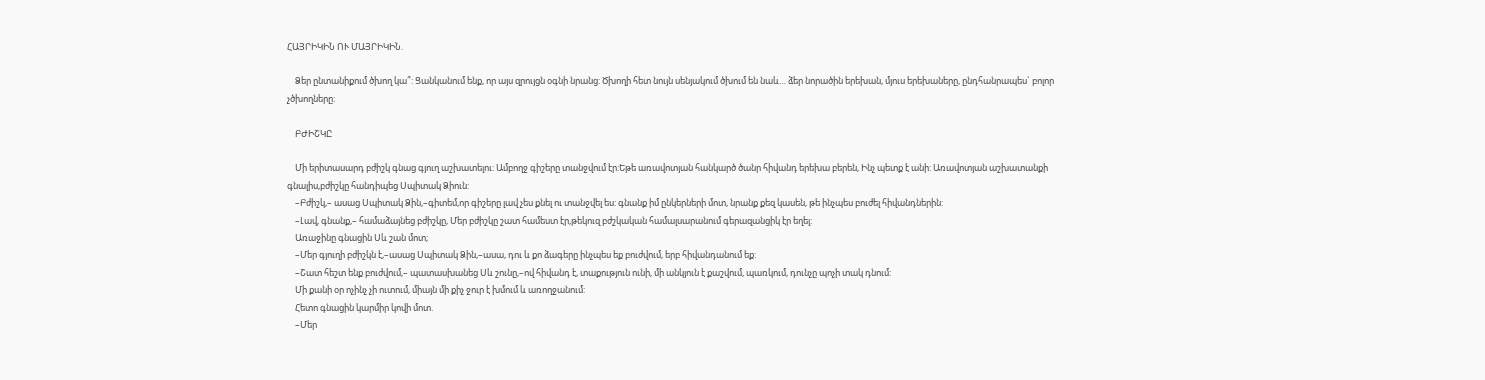ՀԱՅՐԻԿԻՆ ՈՒ ՄԱՅՐԻԿԻՆ.

    Ձեր ընտանիքում ծխող կա՞: Ցանկանում ենք, որ այս զրույցն օգնի նրանց: Ծխողի հետ նույն սենյակում ծխում են նաև… ձեր նորածին երեխան, մյուս երեխաները, ընդհանրապես` բոլոր չծխողները:

    ԲԺԻՇԿԸ

    Մի երիտասարդ բժիշկ գնաց գյուղ աշխատելու: Ամբողջ գիշերը տանջվում էր:Եթե առավոտյան հանկարծ ծանր հիվանդ երեխա բերեն, Ինչ պետք է անի: Առավոտյան աշխատանքի գնալիս,բժիշկը հանդիպեց Սպիտակ Ձիուն:
    –Բժիշկ,– ասաց Սպիտակ Ձին,–գիտեմ,որ գիշերը լավ չես քնել ու տանջվել ես: գնանք իմ ընկերների մոտ, նրանք քեզ կասեն, թե ինչպես բուժել հիվանդներին:
    –Լավ, գնանք,– համաձայնեց բժիշկը, Մեր բժիշկը շատ համեստ էր,թեկուզ բժշկական համալսարանում գերազանցիկ էր եղել:
    Առաջինը գնացին Սև շան մոտ;
    –Մեր գյուղի բժիշկն է,–ասաց Սպիտակ Ձին,–ասա, դու և քո ձագերը ինչպես եք բուժվում, երբ հիվանդանում եք:
    –Շատ հեշտ ենք բուժվում,– պատասխանեց Սև շունը,–ով հիվանդ է, տաքություն ունի, մի անկյուն է քաշվում, պառկում, դունչը պոչի տակ դնում:
    Մի քանի օր ոչինչ չի ուտում, միայն մի քիչ ջուր է խմում և առողջանում:
    Հետո գնացին կարմիր կովի մոտ.
    –Մեր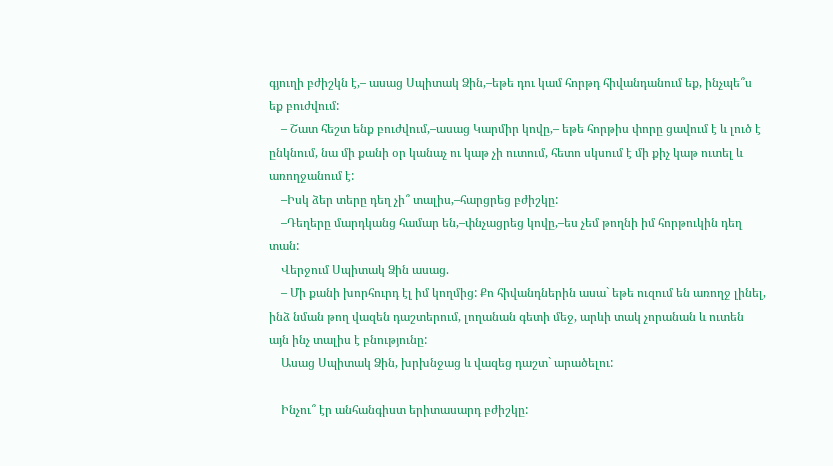գյուղի բժիշկն է,– ասաց Սպիտակ Ձին,–եթե դու կամ հորթդ հիվանդանում եք, ինչպե՞ս եք բուժվում:
    – Շատ հեշտ ենք բուժվում,–ասաց Կարմիր կովը,– եթե հորթիս փորը ցավում է և լուծ է ընկնում, նա մի քանի օր կանաչ ու կաթ չի ուտում, հետո սկսում է մի քիչ կաթ ուտել և առողջանում է:
    –Իսկ ձեր տերը դեղ չի՞ տալիս,–հարցրեց բժիշկը:
    –Դեղերը մարդկանց համար են,–փնչացրեց կովը,–ես չեմ թողնի իմ հորթուկին դեղ տան:
    Վերջում Սպիտակ Ձին ասաց.
    – Մի քանի խորհուրդ էլ իմ կողմից: Քո հիվանդներին ասա` եթե ուզում են առողջ լինել, ինձ նման թող վազեն դաշտերում, լողանան գետի մեջ, արևի տակ չորանան և ուտեն այն ինչ տալիս է բնությունը:
    Ասաց Սպիտակ Ձին, խրխնջաց և վազեց դաշտ` արածելու:

    Ինչու՞ էր անհանգիստ երիտասարդ բժիշկը: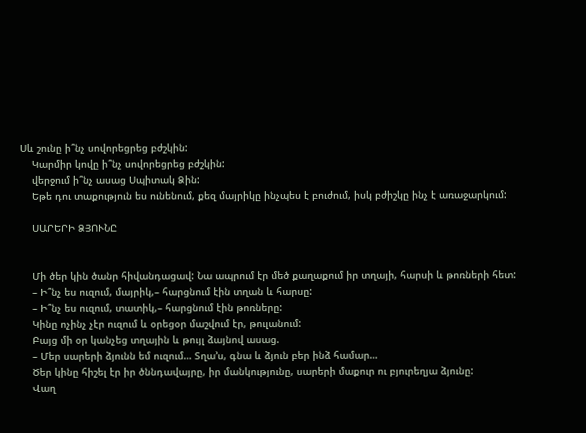Սև շունը ի՞նչ սովորեցրեց բժշկին:
    Կարմիր կովը ի՞նչ սովորեցրեց բժշկին:
    վերջում ի՞նչ ասաց Սպիտակ Ձին:
    Եթե դու տաքություն ես ունենում, քեզ մայրիկը ինչպես է բուժում, իսկ բժիշկը ինչ է առաջարկում:

    ՍԱՐԵՐԻ ՁՅՈՒՆԸ


    Մի ծեր կին ծանր հիվանդացավ: Նա ապրում էր մեծ քաղաքում իր տղայի, հարսի և թոռների հետ:
    – Ի՞նչ ես ուզում, մայրիկ,– հարցնում էին տղան և հարսը:
    – Ի՞նչ ես ուզում, տատիկ,– հարցնում էին թոռները:
    Կինը ոչինչ չէր ուզում և օրեցօր մաշվում էր, թուլանում:
    Բայց մի օր կանչեց տղային և թույլ ձայնով ասաց.
    – Մեր սարերի ձյունն եմ ուզում… Տղա’ս, գնա և ձյուն բեր ինձ համար…
    Ծեր կինը հիշել էր իր ծննդավայրը, իր մանկությունը, սարերի մաքուր ու բյուրեղյա ձյունը:
    Վաղ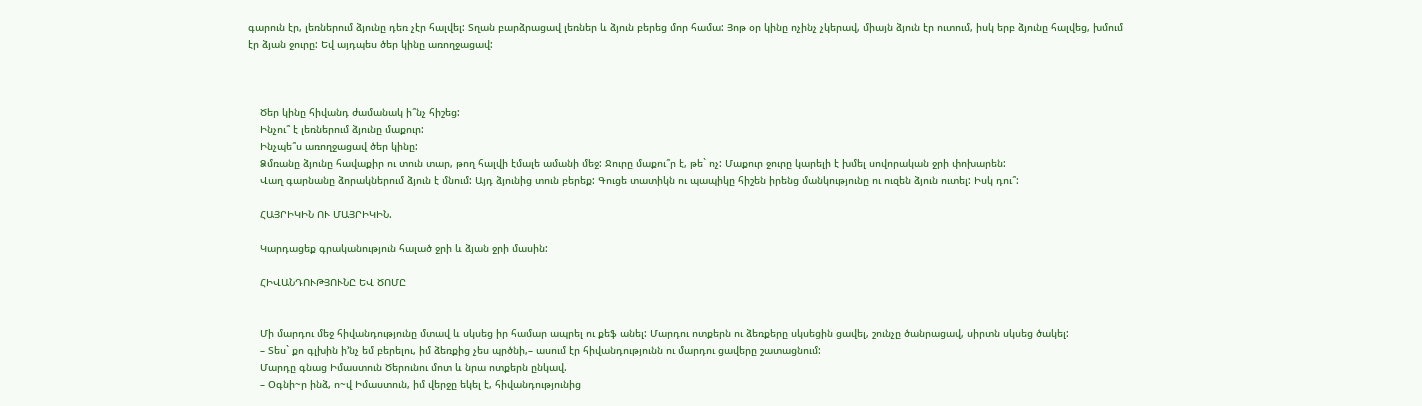գարուն էր, լեռներում ձյունը դեռ չէր հալվել: Տղան բարձրացավ լեռներ և ձյուն բերեց մոր համա: Յոթ օր կինը ոչինչ չկերավ, միայն ձյուն էր ուտում, իսկ երբ ձյունը հալվեց, խմում էր ձյան ջուրը: Եվ այդպես ծեր կինը առողջացավ:



    Ծեր կինը հիվանդ ժամանակ ի՞նչ հիշեց:
    Ինչու՞ է լեռներում ձյունը մաքուր:
    Ինչպե՞ս առողջացավ ծեր կինը:
    Ձմռանը ձյունը հավաքիր ու տուն տար, թող հալվի էմալե ամանի մեջ: Ջուրը մաքու՞ր է, թե` ոչ: Մաքուր ջուրը կարելի է խմել սովորական ջրի փոխարեն:
    Վաղ գարնանը ձորակներում ձյուն է մնում: Այդ ձյունից տուն բերեք: Գուցե տատիկն ու պապիկը հիշեն իրենց մանկությունը ու ուզեն ձյուն ուտել: Իսկ դու՞:

    ՀԱՅՐԻԿԻՆ ՈՒ ՄԱՅՐԻԿԻՆ.

    Կարդացեք գրականություն հալած ջրի և ձյան ջրի մասին:

    ՀԻՎԱՆԴՈՒԹՅՈՒՆԸ ԵՎ ԾՈՄԸ


    Մի մարդու մեջ հիվանդությունը մտավ և սկսեց իր համար ապրել ու քեֆ անել: Մարդու ոտքերն ու ձեռքերը սկսեցին ցավել, շունչը ծանրացավ, սիրտն սկսեց ծակել:
    – Տես` քո գլխին ի’նչ եմ բերելու, իմ ձեռքից չես պրծնի,– ասում էր հիվանդությունն ու մարդու ցավերը շատացնում:
    Մարդը գնաց Իմաստուն Ծերունու մոտ և նրա ոտքերն ընկավ.
    – Օգնի~ր ինձ, ո~վ Իմաստուն, իմ վերջը եկել է, հիվանդությունից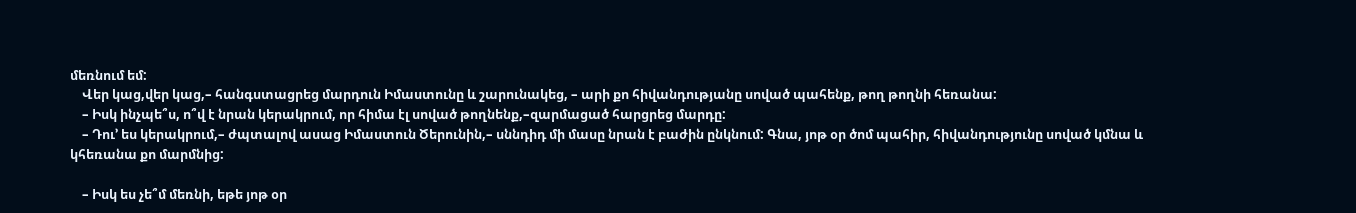մեռնում եմ:
    Վեր կաց,վեր կաց,– հանգստացրեց մարդուն Իմաստունը և շարունակեց, – արի քո հիվանդությանը սոված պահենք, թող թողնի հեռանա:
    – Իսկ ինչպե՞ս, ո՞վ է նրան կերակրում, որ հիմա էլ սոված թողնենք,–զարմացած հարցրեց մարդը:
    – Դու’ ես կերակրում,– ժպտալով ասաց Իմաստուն Ծերունին,– սննդիդ մի մասը նրան է բաժին ընկնում: Գնա, յոթ օր ծոմ պահիր, հիվանդությունը սոված կմնա և կհեռանա քո մարմնից:

    – Իսկ ես չե՞մ մեռնի, եթե յոթ օր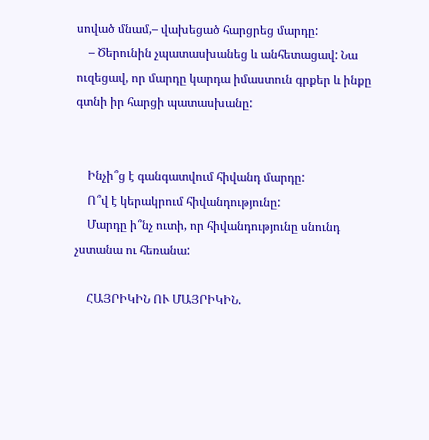սոված մնամ,– վախեցած հարցրեց մարդը:
    – Ծերունին չպատասխանեց և անհետացավ: Նա ուզեցավ, որ մարդը կարդա իմաստուն գրքեր և ինքը գտնի իր հարցի պատասխանը:


    Ինչի՞ց է գանգատվում հիվանդ մարդը:
    Ո՞վ է կերակրում հիվանդությունը:
    Մարդը ի՞նչ ուտի, որ հիվանդությունը սնունդ չստանա ու հեռանա:

    ՀԱՅՐԻԿԻՆ ՈՒ ՄԱՅՐԻԿԻՆ.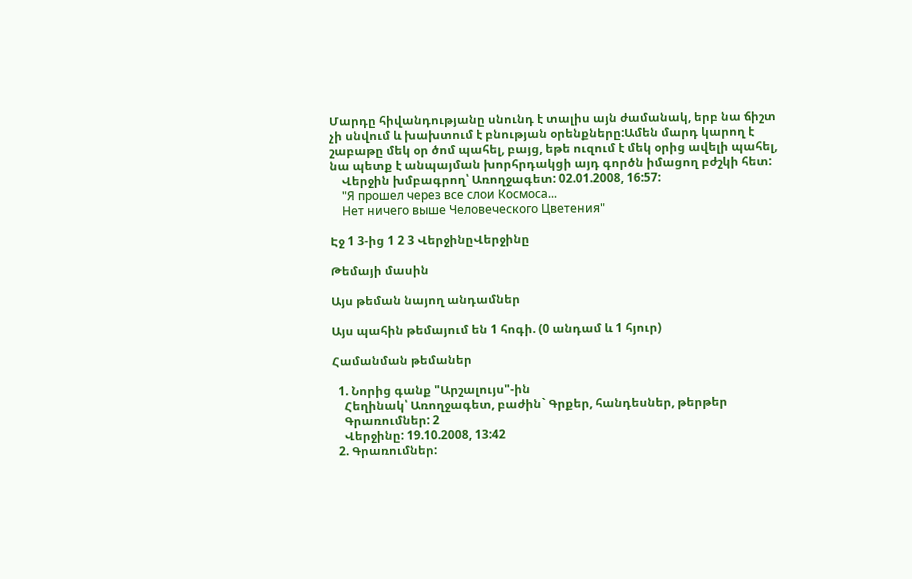Մարդը հիվանդությանը սնունդ է տալիս այն ժամանակ, երբ նա ճիշտ չի սնվում և խախտում է բնության օրենքները:Ամեն մարդ կարող է շաբաթը մեկ օր ծոմ պահել, բայց, եթե ուզում է մեկ օրից ավելի պահել, նա պետք է անպայման խորհրդակցի այդ գործն իմացող բժշկի հետ:
    Վերջին խմբագրող՝ Առողջագետ: 02.01.2008, 16:57:
    "Я прошел через все слои Космоса...
    Нет ничего выше Человеческого Цветения"

Էջ 1 3-ից 1 2 3 ՎերջինըՎերջինը

Թեմայի մասին

Այս թեման նայող անդամներ

Այս պահին թեմայում են 1 հոգի. (0 անդամ և 1 հյուր)

Համանման թեմաներ

  1. Նորից գանք "Արշալույս"-ին
    Հեղինակ՝ Առողջագետ, բաժին` Գրքեր, հանդեսներ, թերթեր
    Գրառումներ: 2
    Վերջինը: 19.10.2008, 13:42
  2. Գրառումներ: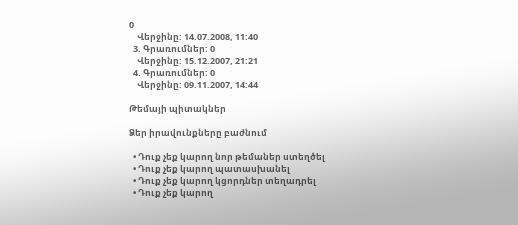0
    Վերջինը: 14.07.2008, 11:40
  3. Գրառումներ: 0
    Վերջինը: 15.12.2007, 21:21
  4. Գրառումներ: 0
    Վերջինը: 09.11.2007, 14:44

Թեմայի պիտակներ

Ձեր իրավունքները բաժնում

  • Դուք չեք կարող նոր թեմաներ ստեղծել
  • Դուք չեք կարող պատասխանել
  • Դուք չեք կարող կցորդներ տեղադրել
  • Դուք չեք կարող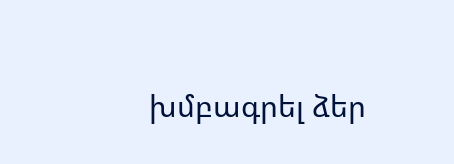խմբագրել ձեր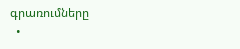գրառումները
  •